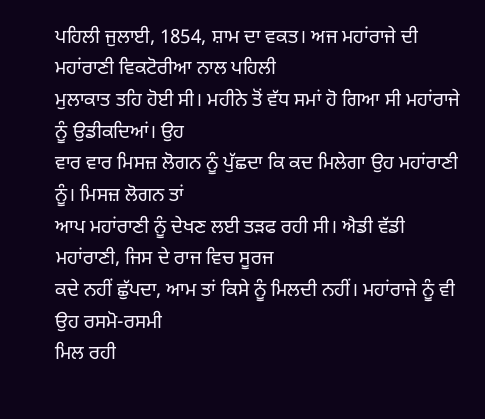ਪਹਿਲੀ ਜੁਲਾਈ, 1854, ਸ਼ਾਮ ਦਾ ਵਕਤ। ਅਜ ਮਹਾਂਰਾਜੇ ਦੀ ਮਹਾਂਰਾਣੀ ਵਿਕਟੋਰੀਆ ਨਾਲ ਪਹਿਲੀ
ਮੁਲਾਕਾਤ ਤਹਿ ਹੋਈ ਸੀ। ਮਹੀਨੇ ਤੋਂ ਵੱਧ ਸਮਾਂ ਹੋ ਗਿਆ ਸੀ ਮਹਾਂਰਾਜੇ ਨੂੰ ਉਡੀਕਦਿਆਂ। ਉਹ
ਵਾਰ ਵਾਰ ਮਿਸਜ਼ ਲੋਗਨ ਨੂੰ ਪੁੱਛਦਾ ਕਿ ਕਦ ਮਿਲੇਗਾ ਉਹ ਮਹਾਂਰਾਣੀ ਨੂੰ। ਮਿਸਜ਼ ਲੋਗਨ ਤਾਂ
ਆਪ ਮਹਾਂਰਾਣੀ ਨੂੰ ਦੇਖਣ ਲਈ ਤੜਫ ਰਹੀ ਸੀ। ਐਡੀ ਵੱਡੀ ਮਹਾਂਰਾਣੀ, ਜਿਸ ਦੇ ਰਾਜ ਵਿਚ ਸੂਰਜ
ਕਦੇ ਨਹੀਂ ਛੁੱਪਦਾ, ਆਮ ਤਾਂ ਕਿਸੇ ਨੂੰ ਮਿਲਦੀ ਨਹੀਂ। ਮਹਾਂਰਾਜੇ ਨੂੰ ਵੀ ਉਹ ਰਸਮੋ-ਰਸਮੀ
ਮਿਲ ਰਹੀ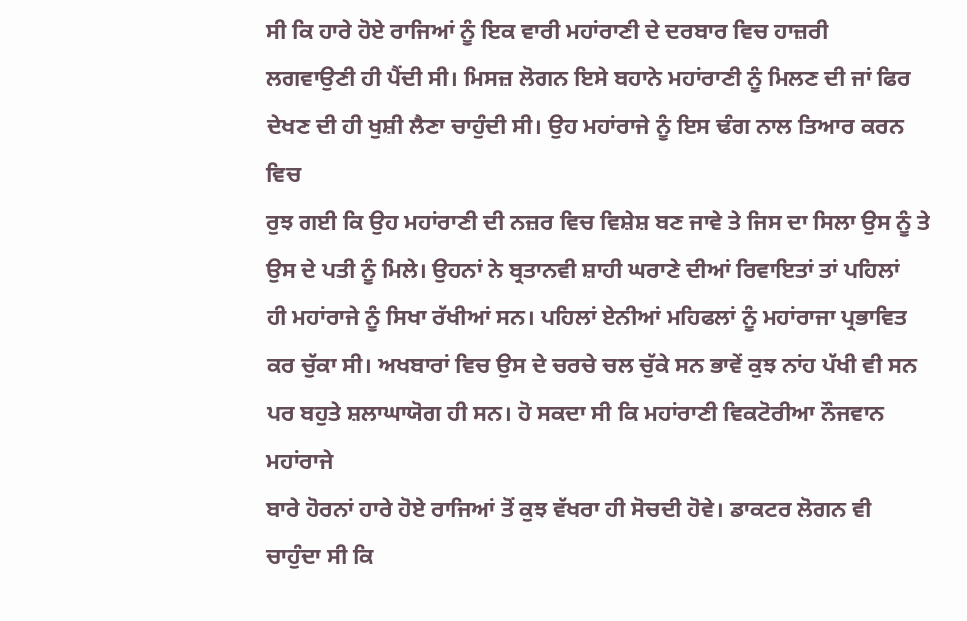ਸੀ ਕਿ ਹਾਰੇ ਹੋਏ ਰਾਜਿਆਂ ਨੂੰ ਇਕ ਵਾਰੀ ਮਹਾਂਰਾਣੀ ਦੇ ਦਰਬਾਰ ਵਿਚ ਹਾਜ਼ਰੀ
ਲਗਵਾਉਣੀ ਹੀ ਪੈਂਦੀ ਸੀ। ਮਿਸਜ਼ ਲੋਗਨ ਇਸੇ ਬਹਾਨੇ ਮਹਾਂਰਾਣੀ ਨੂੰ ਮਿਲਣ ਦੀ ਜਾਂ ਫਿਰ
ਦੇਖਣ ਦੀ ਹੀ ਖੁਸ਼ੀ ਲੈਣਾ ਚਾਹੁੰਦੀ ਸੀ। ਉਹ ਮਹਾਂਰਾਜੇ ਨੂੰ ਇਸ ਢੰਗ ਨਾਲ ਤਿਆਰ ਕਰਨ ਵਿਚ
ਰੁਝ ਗਈ ਕਿ ਉਹ ਮਹਾਂਰਾਣੀ ਦੀ ਨਜ਼ਰ ਵਿਚ ਵਿਸ਼ੇਸ਼ ਬਣ ਜਾਵੇ ਤੇ ਜਿਸ ਦਾ ਸਿਲਾ ਉਸ ਨੂੰ ਤੇ
ਉਸ ਦੇ ਪਤੀ ਨੂੰ ਮਿਲੇ। ਉਹਨਾਂ ਨੇ ਬ੍ਰਤਾਨਵੀ ਸ਼ਾਹੀ ਘਰਾਣੇ ਦੀਆਂ ਰਿਵਾਇਤਾਂ ਤਾਂ ਪਹਿਲਾਂ
ਹੀ ਮਹਾਂਰਾਜੇ ਨੂੰ ਸਿਖਾ ਰੱਖੀਆਂ ਸਨ। ਪਹਿਲਾਂ ਏਨੀਆਂ ਮਹਿਫਲਾਂ ਨੂੰ ਮਹਾਂਰਾਜਾ ਪ੍ਰਭਾਵਿਤ
ਕਰ ਚੁੱਕਾ ਸੀ। ਅਖਬਾਰਾਂ ਵਿਚ ਉਸ ਦੇ ਚਰਚੇ ਚਲ ਚੁੱਕੇ ਸਨ ਭਾਵੇਂ ਕੁਝ ਨਾਂਹ ਪੱਖੀ ਵੀ ਸਨ
ਪਰ ਬਹੁਤੇ ਸ਼ਲਾਘਾਯੋਗ ਹੀ ਸਨ। ਹੋ ਸਕਦਾ ਸੀ ਕਿ ਮਹਾਂਰਾਣੀ ਵਿਕਟੋਰੀਆ ਨੌਜਵਾਨ ਮਹਾਂਰਾਜੇ
ਬਾਰੇ ਹੋਰਨਾਂ ਹਾਰੇ ਹੋਏ ਰਾਜਿਆਂ ਤੋਂ ਕੁਝ ਵੱਖਰਾ ਹੀ ਸੋਚਦੀ ਹੋਵੇ। ਡਾਕਟਰ ਲੋਗਨ ਵੀ
ਚਾਹੁੰਦਾ ਸੀ ਕਿ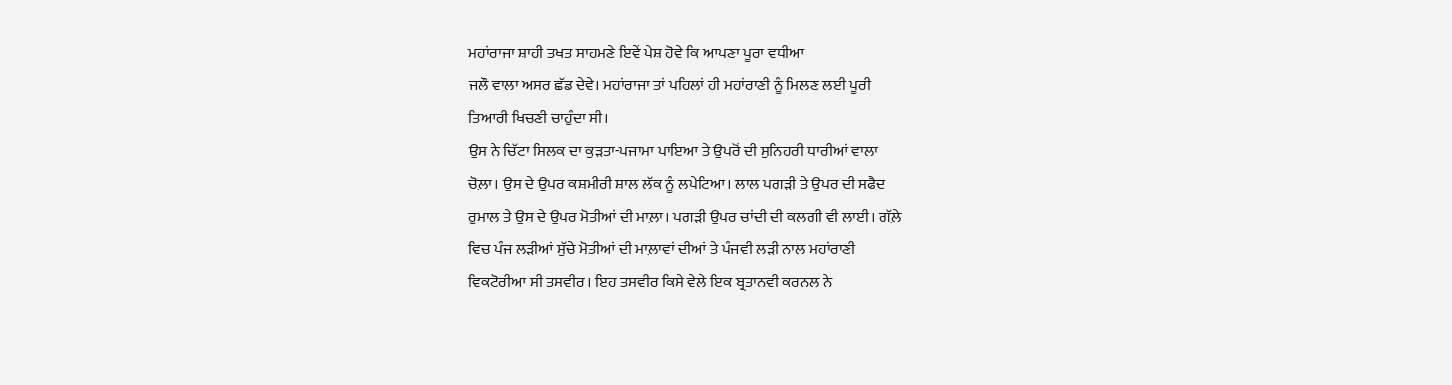ਮਹਾਂਰਾਜਾ ਸ਼ਾਹੀ ਤਖਤ ਸਾਹਮਣੇ ਇਵੇਂ ਪੇਸ਼ ਹੋਵੇ ਕਿ ਆਪਣਾ ਪੂਰਾ ਵਧੀਆ
ਜਲੌ ਵਾਲਾ ਅਸਰ ਛੱਡ ਦੇਵੇ। ਮਹਾਂਰਾਜਾ ਤਾਂ ਪਹਿਲਾਂ ਹੀ ਮਹਾਂਰਾਣੀ ਨੂੰ ਮਿਲਣ ਲਈ ਪੂਰੀ
ਤਿਆਰੀ ਖਿਚਣੀ ਚਾਹੁੰਦਾ ਸੀ।
ਉਸ ਨੇ ਚਿੱਟਾ ਸਿਲਕ ਦਾ ਕੁੜਤਾ-ਪਜਾਮਾ ਪਾਇਆ ਤੇ ਉਪਰੋਂ ਦੀ ਸੁਨਿਹਰੀ ਧਾਰੀਆਂ ਵਾਲਾ
ਚੋਲ਼ਾ। ਉਸ ਦੇ ਉਪਰ ਕਸ਼ਮੀਰੀ ਸ਼ਾਲ ਲੱਕ ਨੂੰ ਲਪੇਟਿਆ। ਲਾਲ ਪਗੜੀ ਤੇ ਉਪਰ ਦੀ ਸਫੈਦ
ਰੁਮਾਲ ਤੇ ਉਸ ਦੇ ਉਪਰ ਮੋਤੀਆਂ ਦੀ ਮਾਲ਼ਾ। ਪਗੜੀ ਉਪਰ ਚਾਂਦੀ ਦੀ ਕਲਗੀ ਵੀ ਲਾਈ। ਗੱਲ਼ੇ
ਵਿਚ ਪੰਜ ਲੜੀਆਂ ਸੁੱਚੇ ਮੋਤੀਆਂ ਦੀ ਮਾਲ਼ਾਵਾਂ ਦੀਆਂ ਤੇ ਪੰਜਵੀ ਲੜੀ ਨਾਲ ਮਹਾਂਰਾਣੀ
ਵਿਕਟੋਰੀਆ ਸੀ ਤਸਵੀਰ। ਇਹ ਤਸਵੀਰ ਕਿਸੇ ਵੇਲੇ ਇਕ ਬ੍ਰਤਾਨਵੀ ਕਰਨਲ ਨੇ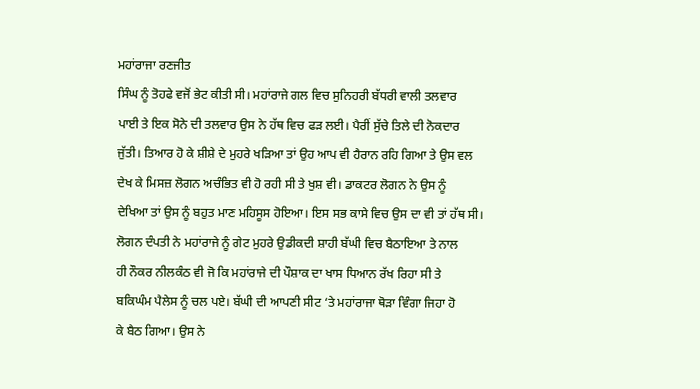ਮਹਾਂਰਾਜਾ ਰਣਜੀਤ
ਸਿੰਘ ਨੂੰ ਤੋਹਫੇ ਵਜੋਂ ਭੇਟ ਕੀਤੀ ਸੀ। ਮਹਾਂਰਾਜੇ ਗਲ ਵਿਚ ਸੁਨਿਹਰੀ ਬੱਧਰੀ ਵਾਲੀ ਤਲਵਾਰ
ਪਾਈ ਤੇ ਇਕ ਸੋਨੇ ਦੀ ਤਲਵਾਰ ਉਸ ਨੇ ਹੱਥ ਵਿਚ ਫੜ ਲਈ। ਪੈਰੀਂ ਸੁੱਚੇ ਤਿਲੇ ਦੀ ਨੋਕਦਾਰ
ਜੁੱਤੀ। ਤਿਆਰ ਹੋ ਕੇ ਸ਼ੀਸ਼ੇ ਦੇ ਮੁਹਰੇ ਖੜਿਆ ਤਾਂ ਉਹ ਆਪ ਵੀ ਹੈਰਾਨ ਰਹਿ ਗਿਆ ਤੇ ਉਸ ਵਲ
ਦੇਖ ਕੇ ਮਿਸਜ਼ ਲੋਗਨ ਅਚੰਭਿਤ ਵੀ ਹੋ ਰਹੀ ਸੀ ਤੇ ਖੁਸ਼ ਵੀ। ਡਾਕਟਰ ਲੋਗਨ ਨੇ ਉਸ ਨੂੰ
ਦੇਖਿਆ ਤਾਂ ਉਸ ਨੂੰ ਬਹੁਤ ਮਾਣ ਮਹਿਸੂਸ ਹੋਇਆ। ਇਸ ਸਭ ਕਾਸੇ ਵਿਚ ਉਸ ਦਾ ਵੀ ਤਾਂ ਹੱਥ ਸੀ।
ਲੋਗਨ ਦੰਪਤੀ ਨੇ ਮਹਾਂਰਾਜੇ ਨੂੰ ਗੇਟ ਮੁਹਰੇ ਉਡੀਕਦੀ ਸ਼ਾਹੀ ਬੱਘੀ ਵਿਚ ਬੈਠਾਇਆ ਤੇ ਨਾਲ
ਹੀ ਨੌਕਰ ਨੀਲਕੰਠ ਵੀ ਜੋ ਕਿ ਮਹਾਂਰਾਜੇ ਦੀ ਪੌਸ਼ਾਕ ਦਾ ਖਾਸ ਧਿਆਨ ਰੱਖ ਰਿਹਾ ਸੀ ਤੇ
ਬਕਿਘੰਮ ਪੈਲੇਸ ਨੂੰ ਚਲ ਪਏ। ਬੱਘੀ ਦੀ ਆਪਣੀ ਸੀਟ ‘ਤੇ ਮਹਾਂਰਾਜਾ ਥੋੜਾ ਵਿੰਗਾ ਜਿਹਾ ਹੋ
ਕੇ ਬੈਠ ਗਿਆ। ਉਸ ਨੇ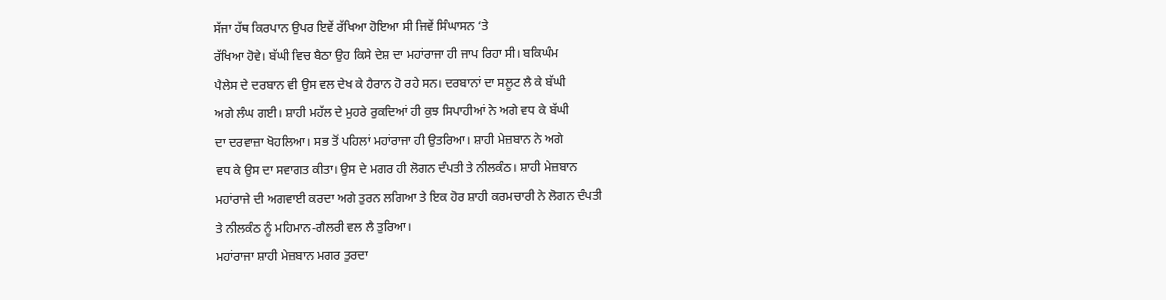ਸੱਜਾ ਹੱਥ ਕਿਰਪਾਨ ਉਪਰ ਇਵੇਂ ਰੱਖਿਆ ਹੋਇਆ ਸੀ ਜਿਵੇਂ ਸਿੰਘਾਸਨ ‘ਤੇ
ਰੱਖਿਆ ਹੋਵੇ। ਬੱਘੀ ਵਿਚ ਬੈਠਾ ਉਹ ਕਿਸੇ ਦੇਸ਼ ਦਾ ਮਹਾਂਰਾਜਾ ਹੀ ਜਾਪ ਰਿਹਾ ਸੀ। ਬਕਿਘੰਮ
ਪੈਲੇਸ ਦੇ ਦਰਬਾਨ ਵੀ ਉਸ ਵਲ ਦੇਖ ਕੇ ਹੈਰਾਨ ਹੋ ਰਹੇ ਸਨ। ਦਰਬਾਨਾਂ ਦਾ ਸਲੂਟ ਲੈ ਕੇ ਬੱਘੀ
ਅਗੇ ਲੰਘ ਗਈ। ਸ਼ਾਹੀ ਮਹੱਲ ਦੇ ਮੁਹਰੇ ਰੁਕਦਿਆਂ ਹੀ ਕੁਝ ਸਿਪਾਹੀਆਂ ਨੇ ਅਗੇ ਵਧ ਕੇ ਬੱਘੀ
ਦਾ ਦਰਵਾਜ਼ਾ ਖੋਹਲਿਆ। ਸਭ ਤੋਂ ਪਹਿਲਾਂ ਮਹਾਂਰਾਜਾ ਹੀ ਉਤਰਿਆ। ਸ਼ਾਹੀ ਮੇਜ਼ਬਾਨ ਨੇ ਅਗੇ
ਵਧ ਕੇ ਉਸ ਦਾ ਸਵਾਗਤ ਕੀਤਾ। ਉਸ ਦੇ ਮਗਰ ਹੀ ਲੋਗਨ ਦੰਪਤੀ ਤੇ ਨੀਲਕੰਠ। ਸ਼ਾਹੀ ਮੇਜ਼ਬਾਨ
ਮਹਾਂਰਾਜੇ ਦੀ ਅਗਵਾਈ ਕਰਦਾ ਅਗੇ ਤੁਰਨ ਲਗਿਆ ਤੇ ਇਕ ਹੋਰ ਸ਼ਾਹੀ ਕਰਮਚਾਰੀ ਨੇ ਲੋਗਨ ਦੰਪਤੀ
ਤੇ ਨੀਲਕੰਠ ਨੂੰ ਮਹਿਮਾਨ-ਗੈਲਰੀ ਵਲ ਲੈ ਤੁਰਿਆ।
ਮਹਾਂਰਾਜਾ ਸ਼ਾਹੀ ਮੇਜ਼ਬਾਨ ਮਗਰ ਤੁਰਦਾ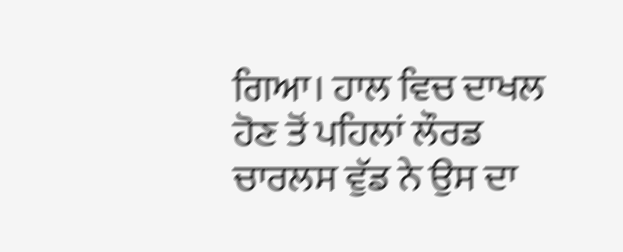ਗਿਆ। ਹਾਲ ਵਿਚ ਦਾਖਲ ਹੋਣ ਤੋਂ ਪਹਿਲਾਂ ਲੌਰਡ
ਚਾਰਲਸ ਵੁੱਡ ਨੇ ਉਸ ਦਾ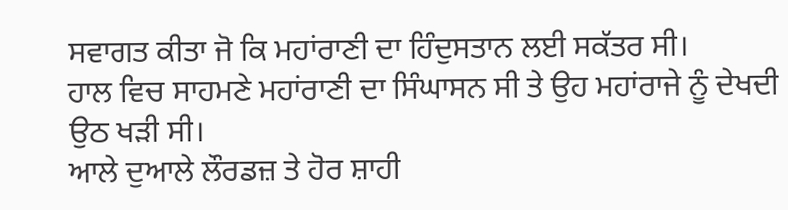ਸਵਾਗਤ ਕੀਤਾ ਜੋ ਕਿ ਮਹਾਂਰਾਣੀ ਦਾ ਹਿੰਦੁਸਤਾਨ ਲਈ ਸਕੱਤਰ ਸੀ।
ਹਾਲ ਵਿਚ ਸਾਹਮਣੇ ਮਹਾਂਰਾਣੀ ਦਾ ਸਿੰਘਾਸਨ ਸੀ ਤੇ ਉਹ ਮਹਾਂਰਾਜੇ ਨੂੰ ਦੇਖਦੀ ਉਠ ਖੜੀ ਸੀ।
ਆਲੇ ਦੁਆਲੇ ਲੌਰਡਜ਼ ਤੇ ਹੋਰ ਸ਼ਾਹੀ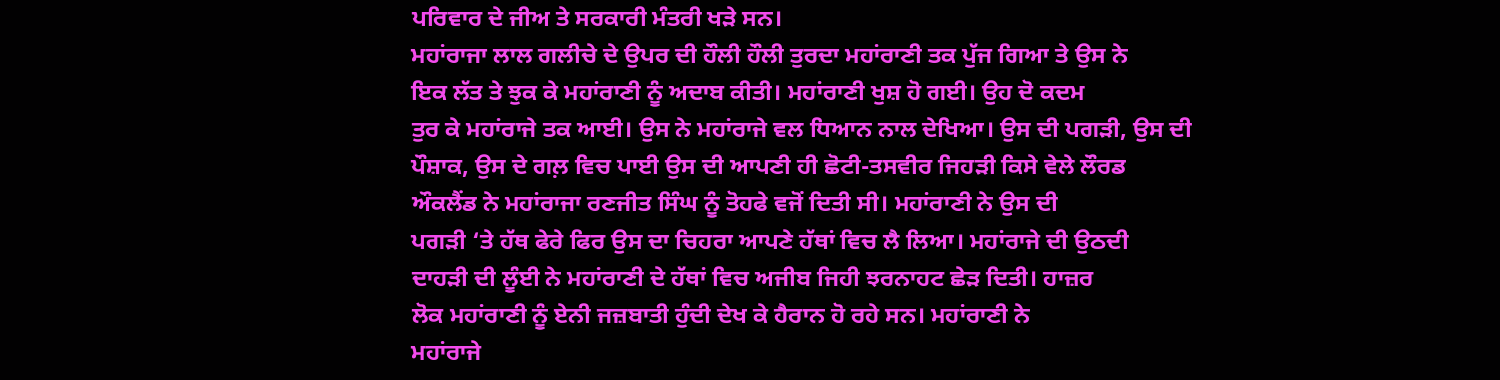ਪਰਿਵਾਰ ਦੇ ਜੀਅ ਤੇ ਸਰਕਾਰੀ ਮੰਤਰੀ ਖੜੇ ਸਨ।
ਮਹਾਂਰਾਜਾ ਲਾਲ ਗਲੀਚੇ ਦੇ ਉਪਰ ਦੀ ਹੌਲੀ ਹੌਲੀ ਤੁਰਦਾ ਮਹਾਂਰਾਣੀ ਤਕ ਪੁੱਜ ਗਿਆ ਤੇ ਉਸ ਨੇ
ਇਕ ਲੱਤ ਤੇ ਝੁਕ ਕੇ ਮਹਾਂਰਾਣੀ ਨੂੰ ਅਦਾਬ ਕੀਤੀ। ਮਹਾਂਰਾਣੀ ਖੁਸ਼ ਹੋ ਗਈ। ਉਹ ਦੋ ਕਦਮ
ਤੁਰ ਕੇ ਮਹਾਂਰਾਜੇ ਤਕ ਆਈ। ਉਸ ਨੇ ਮਹਾਂਰਾਜੇ ਵਲ ਧਿਆਨ ਨਾਲ ਦੇਖਿਆ। ਉਸ ਦੀ ਪਗੜੀ, ਉਸ ਦੀ
ਪੌਸ਼ਾਕ, ਉਸ ਦੇ ਗਲ਼ ਵਿਚ ਪਾਈ ਉਸ ਦੀ ਆਪਣੀ ਹੀ ਛੋਟੀ-ਤਸਵੀਰ ਜਿਹੜੀ ਕਿਸੇ ਵੇਲੇ ਲੌਰਡ
ਔਕਲੈਂਡ ਨੇ ਮਹਾਂਰਾਜਾ ਰਣਜੀਤ ਸਿੰਘ ਨੂੰ ਤੋਹਫੇ ਵਜੋਂ ਦਿਤੀ ਸੀ। ਮਹਾਂਰਾਣੀ ਨੇ ਉਸ ਦੀ
ਪਗੜੀ ‘ਤੇ ਹੱਥ ਫੇਰੇ ਫਿਰ ਉਸ ਦਾ ਚਿਹਰਾ ਆਪਣੇ ਹੱਥਾਂ ਵਿਚ ਲੈ ਲਿਆ। ਮਹਾਂਰਾਜੇ ਦੀ ਉਠਦੀ
ਦਾਹੜੀ ਦੀ ਲੂੰਈ ਨੇ ਮਹਾਂਰਾਣੀ ਦੇ ਹੱਥਾਂ ਵਿਚ ਅਜੀਬ ਜਿਹੀ ਝਰਨਾਹਟ ਛੇੜ ਦਿਤੀ। ਹਾਜ਼ਰ
ਲੋਕ ਮਹਾਂਰਾਣੀ ਨੂੰ ਏਨੀ ਜਜ਼ਬਾਤੀ ਹੁੰਦੀ ਦੇਖ ਕੇ ਹੈਰਾਨ ਹੋ ਰਹੇ ਸਨ। ਮਹਾਂਰਾਣੀ ਨੇ
ਮਹਾਂਰਾਜੇ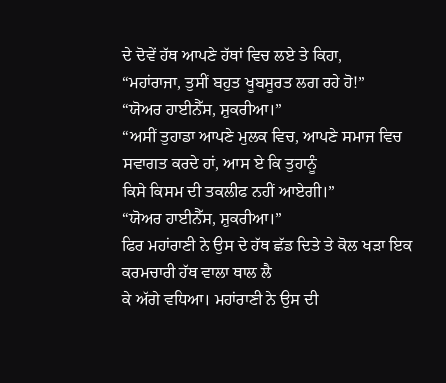ਦੇ ਦੋਵੇਂ ਹੱਥ ਆਪਣੇ ਹੱਥਾਂ ਵਿਚ ਲਏ ਤੇ ਕਿਹਾ,
“ਮਹਾਂਰਾਜਾ, ਤੁਸੀਂ ਬਹੁਤ ਖੂਬਸੂਰਤ ਲਗ ਰਹੇ ਹੋ!”
“ਯੋਅਰ ਹਾਈਨੈੱਸ, ਸ਼ੁਕਰੀਆ।”
“ਅਸੀਂ ਤੁਹਾਡਾ ਆਪਣੇ ਮੁਲਕ ਵਿਚ, ਆਪਣੇ ਸਮਾਜ ਵਿਚ ਸਵਾਗਤ ਕਰਦੇ ਹਾਂ, ਆਸ ਏ ਕਿ ਤੁਹਾਨੂੰ
ਕਿਸੇ ਕਿਸਮ ਦੀ ਤਕਲੀਫ ਨਹੀਂ ਆਏਗੀ।”
“ਯੋਅਰ ਹਾਈਨੈੱਸ, ਸ਼ੁਕਰੀਆ।”
ਫਿਰ ਮਹਾਂਰਾਣੀ ਨੇ ਉਸ ਦੇ ਹੱਥ ਛੱਡ ਦਿਤੇ ਤੇ ਕੋਲ ਖੜਾ ਇਕ ਕਰਮਚਾਰੀ ਹੱਥ ਵਾਲਾ ਥਾਲ ਲੈ
ਕੇ ਅੱਗੇ ਵਧਿਆ। ਮਹਾਂਰਾਣੀ ਨੇ ਉਸ ਦੀ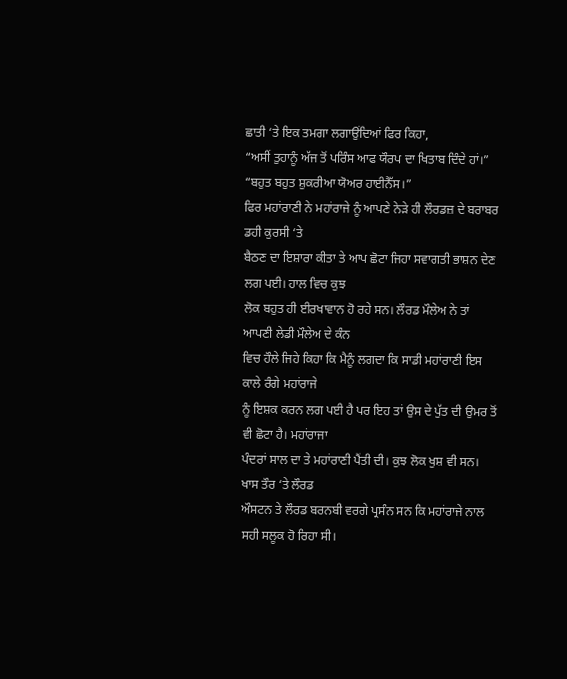ਛਾਤੀ ‘ਤੇ ਇਕ ਤਮਗਾ ਲਗਾਉਂਦਿਆਂ ਫਿਰ ਕਿਹਾ,
“ਅਸੀਂ ਤੁਹਾਨੂੰ ਅੱਜ ਤੋਂ ਪਰਿੰਸ ਆਫ ਯੌਰਪ ਦਾ ਖਿਤਾਬ ਦਿੰਦੇ ਹਾਂ।”
“ਬਹੁਤ ਬਹੁਤ ਸ਼ੁਕਰੀਆ ਯੋਅਰ ਹਾਈਨੈੱਸ।”
ਫਿਰ ਮਹਾਂਰਾਣੀ ਨੇ ਮਹਾਂਰਾਜੇ ਨੂੰ ਆਪਣੇ ਨੇੜੇ ਹੀ ਲੌਰਡਜ਼ ਦੇ ਬਰਾਬਰ ਡਹੀ ਕੁਰਸੀ ‘ਤੇ
ਬੈਠਣ ਦਾ ਇਸ਼ਾਰਾ ਕੀਤਾ ਤੇ ਆਪ ਛੋਟਾ ਜਿਹਾ ਸਵਾਗਤੀ ਭਾਸ਼ਨ ਦੇਣ ਲਗ ਪਈ। ਹਾਲ ਵਿਚ ਕੁਝ
ਲੋਕ ਬਹੁਤ ਹੀ ਈਰਖਾਵਾਨ ਹੋ ਰਹੇ ਸਨ। ਲੌਰਡ ਮੌਲੇਅ ਨੇ ਤਾਂ ਆਪਣੀ ਲੇਡੀ ਮੌਲੇਅ ਦੇ ਕੰਨ
ਵਿਚ ਹੌਲੇ ਜਿਹੇ ਕਿਹਾ ਕਿ ਮੈਨੂੰ ਲਗਦਾ ਕਿ ਸਾਡੀ ਮਹਾਂਰਾਣੀ ਇਸ ਕਾਲੇ ਰੰਗੇ ਮਹਾਂਰਾਜੇ
ਨੂੰ ਇਸ਼ਕ ਕਰਨ ਲਗ ਪਈ ਹੈ ਪਰ ਇਹ ਤਾਂ ਉਸ ਦੇ ਪੁੱਤ ਦੀ ਉਮਰ ਤੋਂ ਵੀ ਛੋਟਾ ਹੈ। ਮਹਾਂਰਾਜਾ
ਪੰਦਰਾਂ ਸਾਲ ਦਾ ਤੇ ਮਹਾਂਰਾਣੀ ਪੈਂਤੀ ਦੀ। ਕੁਝ ਲੋਕ ਖੁਸ਼ ਵੀ ਸਨ। ਖਾਸ ਤੌਰ ‘ਤੇ ਲੌਰਡ
ਔਸਟਨ ਤੇ ਲੌਰਡ ਬਰਨਬੀ ਵਰਗੇ ਪ੍ਰਸੰਨ ਸਨ ਕਿ ਮਹਾਂਰਾਜੇ ਨਾਲ ਸਹੀ ਸਲੂਕ ਹੋ ਰਿਹਾ ਸੀ।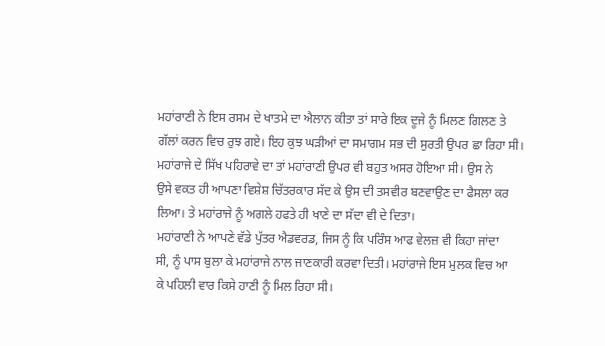ਮਹਾਂਰਾਣੀ ਨੇ ਇਸ ਰਸਮ ਦੇ ਖਾਤਮੇ ਦਾ ਐਲਾਨ ਕੀਤਾ ਤਾਂ ਸਾਰੇ ਇਕ ਦੂਜੇ ਨੂੰ ਮਿਲਣ ਗਿਲਣ ਤੇ
ਗੱਲਾਂ ਕਰਨ ਵਿਚ ਰੁਝ ਗਏ। ਇਹ ਕੁਝ ਘੜੀਆਂ ਦਾ ਸਮਾਗਮ ਸਭ ਦੀ ਸੁਰਤੀ ਉਪਰ ਛਾ ਰਿਹਾ ਸੀ।
ਮਹਾਂਰਾਜੇ ਦੇ ਸਿੱਖ ਪਹਿਰਾਵੇ ਦਾ ਤਾਂ ਮਹਾਂਰਾਣੀ ਉਪਰ ਵੀ ਬਹੁਤ ਅਸਰ ਹੋਇਆ ਸੀ। ਉਸ ਨੇ
ਉਸੇ ਵਕਤ ਹੀ ਆਪਣਾ ਵਿਸ਼ੇਸ਼ ਚਿੱਤਰਕਾਰ ਸੱਦ ਕੇ ਉਸ ਦੀ ਤਸਵੀਰ ਬਣਵਾਉਣ ਦਾ ਫੈਸਲਾ ਕਰ
ਲਿਆ। ਤੇ ਮਹਾਂਰਾਜੇ ਨੂੰ ਅਗਲੇ ਹਫਤੇ ਹੀ ਖਾਣੇ ਦਾ ਸੱਦਾ ਵੀ ਦੇ ਦਿਤਾ।
ਮਹਾਂਰਾਣੀ ਨੇ ਆਪਣੇ ਵੱਡੇ ਪੁੱਤਰ ਐਡਵਰਡ, ਜਿਸ ਨੂੰ ਕਿ ਪਰਿੰਸ ਆਫ ਵੇਲਜ਼ ਵੀ ਕਿਹਾ ਜਾਂਦਾ
ਸੀ, ਨੂੰ ਪਾਸ ਬੁਲਾ ਕੇ ਮਹਾਂਰਾਜੇ ਨਾਲ ਜਾਣਕਾਰੀ ਕਰਵਾ ਦਿਤੀ। ਮਹਾਂਰਾਜੇ ਇਸ ਮੁਲਕ ਵਿਚ ਆ
ਕੇ ਪਹਿਲੀ ਵਾਰ ਕਿਸੇ ਹਾਣੀ ਨੂੰ ਮਿਲ ਰਿਹਾ ਸੀ।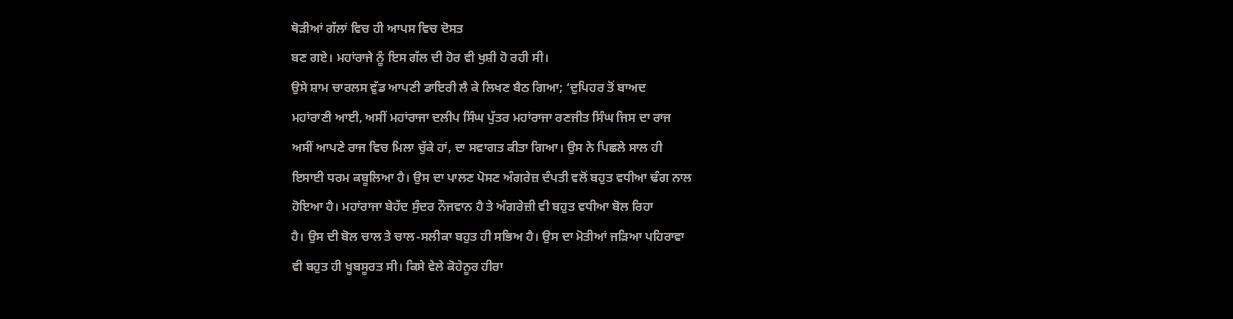ਥੋੜੀਆਂ ਗੱਲਾਂ ਵਿਚ ਹੀ ਆਪਸ ਵਿਚ ਦੋਸਤ
ਬਣ ਗਏ। ਮਹਾਂਰਾਜੇ ਨੂੰ ਇਸ ਗੱਲ ਦੀ ਹੋਰ ਵੀ ਖੁਸ਼ੀ ਹੋ ਰਹੀ ਸੀ।
ਉਸੇ ਸ਼ਾਮ ਚਾਰਲਸ ਵੁੱਡ ਆਪਣੀ ਡਾਇਰੀ ਲੈ ਕੇ ਲਿਖਣ ਬੈਠ ਗਿਆ; ‘ਦੁਪਿਹਰ ਤੋਂ ਬਾਅਦ
ਮਹਾਂਰਾਣੀ ਆਈ, ਅਸੀਂ ਮਹਾਂਰਾਜਾ ਦਲੀਪ ਸਿੰਘ ਪੁੱਤਰ ਮਹਾਂਰਾਜਾ ਰਣਜੀਤ ਸਿੰਘ ਜਿਸ ਦਾ ਰਾਜ
ਅਸੀਂ ਆਪਣੇ ਰਾਜ ਵਿਚ ਮਿਲਾ ਚੁੱਕੇ ਹਾਂ, ਦਾ ਸਵਾਗਤ ਕੀਤਾ ਗਿਆ। ਉਸ ਨੇ ਪਿਛਲੇ ਸਾਲ ਹੀ
ਇਸਾਈ ਧਰਮ ਕਬੂਲਿਆ ਹੈ। ਉਸ ਦਾ ਪਾਲਣ ਪੋਸਣ ਅੰਗਰੇਜ਼ ਦੰਪਤੀ ਵਲੋਂ ਬਹੁਤ ਵਧੀਆ ਢੰਗ ਨਾਲ
ਹੋਇਆ ਹੈ। ਮਹਾਂਰਾਜਾ ਬੇਹੱਦ ਸੁੰਦਰ ਨੌਜਵਾਨ ਹੈ ਤੇ ਅੰਗਰੇਜ਼ੀ ਵੀ ਬਹੁਤ ਵਧੀਆ ਬੋਲ ਰਿਹਾ
ਹੈ। ਉਸ ਦੀ ਬੋਲ ਚਾਲ ਤੇ ਚਾਲ-ਸਲੀਕਾ ਬਹੁਤ ਹੀ ਸਭਿਅ ਹੈ। ਉਸ ਦਾ ਮੋਤੀਆਂ ਜੜਿਆ ਪਹਿਰਾਵਾ
ਵੀ ਬਹੁਤ ਹੀ ਖੂਬਸੂਰਤ ਸੀ। ਕਿਸੇ ਵੇਲੇ ਕੋਹੇਨੂਰ ਹੀਰਾ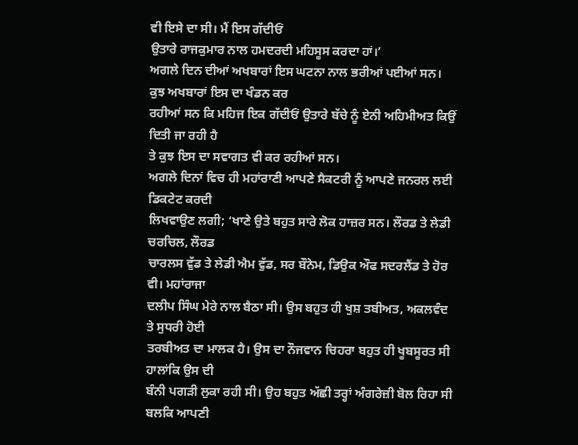ਵੀ ਇਸੇ ਦਾ ਸੀ। ਮੈਂ ਇਸ ਗੱਦੀਓਂ
ਉਤਾਰੇ ਰਾਜਕੁਮਾਰ ਨਾਲ ਹਮਦਰਦੀ ਮਹਿਸੂਸ ਕਰਦਾ ਹਾਂ।’
ਅਗਲੇ ਦਿਨ ਦੀਆਂ ਅਖਬਾਰਾਂ ਇਸ ਘਟਨਾ ਨਾਲ ਭਰੀਆਂ ਪਈਆਂ ਸਨ। ਕੁਝ ਅਖਬਾਰਾਂ ਇਸ ਦਾ ਖੰਡਨ ਕਰ
ਰਹੀਆਂ ਸਨ ਕਿ ਮਹਿਜ ਇਕ ਗੱਦੀਓਂ ਉਤਾਰੇ ਬੱਚੇ ਨੂੰ ਏਨੀ ਅਹਿਮੀਅਤ ਕਿਉਂ ਦਿਤੀ ਜਾ ਰਹੀ ਹੈ
ਤੇ ਕੁਝ ਇਸ ਦਾ ਸਵਾਗਤ ਵੀ ਕਰ ਰਹੀਆਂ ਸਨ।
ਅਗਲੇ ਦਿਨਾਂ ਵਿਚ ਹੀ ਮਹਾਂਰਾਣੀ ਆਪਣੇ ਸੈਕਟਰੀ ਨੂੰ ਆਪਣੇ ਜਨਰਲ ਲਈ ਡਿਕਟੇਟ ਕਰਦੀ
ਲਿਖਵਾਉਣ ਲਗੀ; ‘ਖਾਣੇ ਉਤੇ ਬਹੁਤ ਸਾਰੇ ਲੋਕ ਹਾਜ਼ਰ ਸਨ। ਲੌਰਡ ਤੇ ਲੇਡੀ ਚਰਚਿਲ, ਲੌਰਡ
ਚਾਰਲਸ ਵੁੱਡ ਤੇ ਲੇਡੀ ਐਮ ਵੁੱਡ, ਸਰ ਬੌਨੇਮ, ਡਿਉਕ ਔਫ ਸਦਰਲੈਂਡ ਤੇ ਹੋਰ ਵੀ। ਮਹਾਂਰਾਜਾ
ਦਲੀਪ ਸਿੰਘ ਮੇਰੇ ਨਾਲ ਬੈਠਾ ਸੀ। ਉਸ ਬਹੁਤ ਹੀ ਖੁਸ਼ ਤਬੀਅਤ, ਅਕਲਵੰਦ ਤੇ ਸੁਧਰੀ ਹੋਈ
ਤਰਬੀਅਤ ਦਾ ਮਾਲਕ ਹੈ। ਉਸ ਦਾ ਨੌਜਵਾਨ ਚਿਹਰਾ ਬਹੁਤ ਹੀ ਖੂਬਸੂਰਤ ਸੀ ਹਾਲਾਂਕਿ ਉਸ ਦੀ
ਬੰਨੀ ਪਗੜੀ ਲੁਕਾ ਰਹੀ ਸੀ। ਉਹ ਬਹੁਤ ਅੱਛੀ ਤਰ੍ਹਾਂ ਅੰਗਰੇਜ਼ੀ ਬੋਲ ਰਿਹਾ ਸੀ ਬਲਕਿ ਆਪਣੀ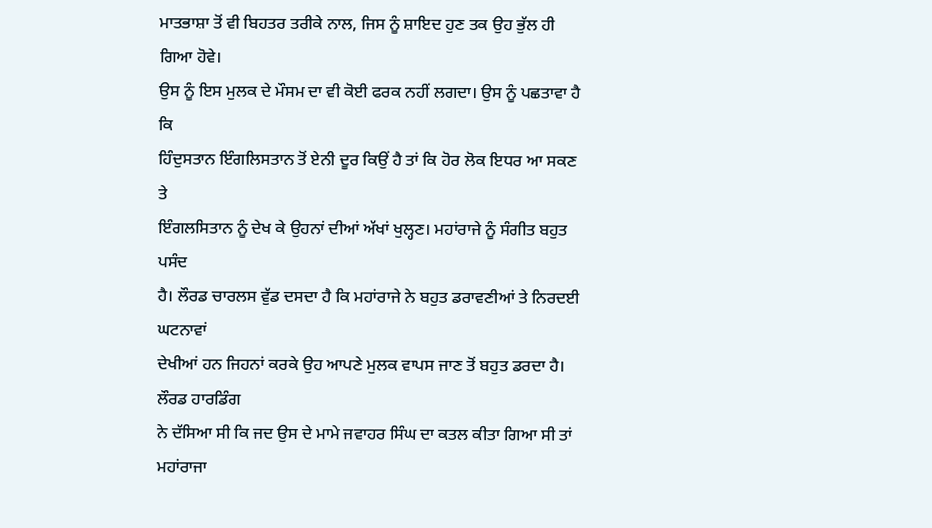ਮਾਤਭਾਸ਼ਾ ਤੋਂ ਵੀ ਬਿਹਤਰ ਤਰੀਕੇ ਨਾਲ, ਜਿਸ ਨੂੰ ਸ਼ਾਇਦ ਹੁਣ ਤਕ ਉਹ ਭੁੱਲ ਹੀ ਗਿਆ ਹੋਵੇ।
ਉਸ ਨੂੰ ਇਸ ਮੁਲਕ ਦੇ ਮੌਸਮ ਦਾ ਵੀ ਕੋਈ ਫਰਕ ਨਹੀਂ ਲਗਦਾ। ਉਸ ਨੂੰ ਪਛਤਾਵਾ ਹੈ ਕਿ
ਹਿੰਦੁਸਤਾਨ ਇੰਗਲਿਸਤਾਨ ਤੋਂ ਏਨੀ ਦੂਰ ਕਿਉਂ ਹੈ ਤਾਂ ਕਿ ਹੋਰ ਲੋਕ ਇਧਰ ਆ ਸਕਣ ਤੇ
ਇੰਗਲਸਿਤਾਨ ਨੂੰ ਦੇਖ ਕੇ ਉਹਨਾਂ ਦੀਆਂ ਅੱਖਾਂ ਖੁਲ੍ਹਣ। ਮਹਾਂਰਾਜੇ ਨੂੰ ਸੰਗੀਤ ਬਹੁਤ ਪਸੰਦ
ਹੈ। ਲੌਰਡ ਚਾਰਲਸ ਵੁੱਡ ਦਸਦਾ ਹੈ ਕਿ ਮਹਾਂਰਾਜੇ ਨੇ ਬਹੁਤ ਡਰਾਵਣੀਆਂ ਤੇ ਨਿਰਦਈ ਘਟਨਾਵਾਂ
ਦੇਖੀਆਂ ਹਨ ਜਿਹਨਾਂ ਕਰਕੇ ਉਹ ਆਪਣੇ ਮੁਲਕ ਵਾਪਸ ਜਾਣ ਤੋਂ ਬਹੁਤ ਡਰਦਾ ਹੈ। ਲੌਰਡ ਹਾਰਡਿੰਗ
ਨੇ ਦੱਸਿਆ ਸੀ ਕਿ ਜਦ ਉਸ ਦੇ ਮਾਮੇ ਜਵਾਹਰ ਸਿੰਘ ਦਾ ਕਤਲ ਕੀਤਾ ਗਿਆ ਸੀ ਤਾਂ ਮਹਾਂਰਾਜਾ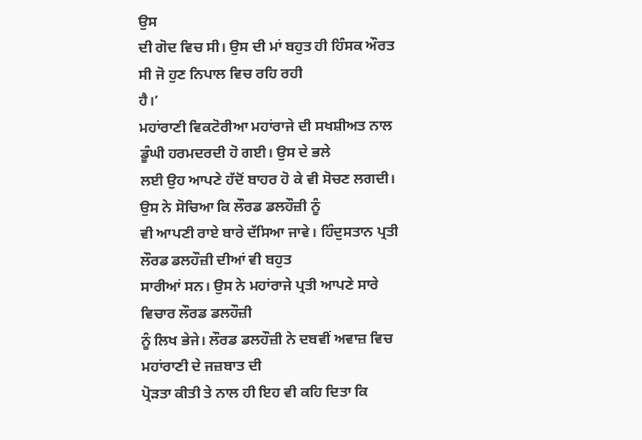ਉਸ
ਦੀ ਗੋਦ ਵਿਚ ਸੀ। ਉਸ ਦੀ ਮਾਂ ਬਹੁਤ ਹੀ ਹਿੰਸਕ ਔਰਤ ਸੀ ਜੋ ਹੁਣ ਨਿਪਾਲ ਵਿਚ ਰਹਿ ਰਹੀ
ਹੈ।’
ਮਹਾਂਰਾਣੀ ਵਿਕਟੋਰੀਆ ਮਹਾਂਰਾਜੇ ਦੀ ਸਖਸ਼ੀਅਤ ਨਾਲ ਡੂੰਘੀ ਹਰਮਦਰਦੀ ਹੋ ਗਈ। ਉਸ ਦੇ ਭਲੇ
ਲਈ ਉਹ ਆਪਣੇ ਹੱਦੋਂ ਬਾਹਰ ਹੋ ਕੇ ਵੀ ਸੋਚਣ ਲਗਦੀ। ਉਸ ਨੇ ਸੋਚਿਆ ਕਿ ਲੌਰਡ ਡਲਹੌਜ਼ੀ ਨੂੰ
ਵੀ ਆਪਣੀ ਰਾਏ ਬਾਰੇ ਦੱਸਿਆ ਜਾਵੇ। ਹਿੰਦੁਸਤਾਨ ਪ੍ਰਤੀ ਲੌਰਡ ਡਲਹੌਜ਼ੀ ਦੀਆਂ ਵੀ ਬਹੁਤ
ਸਾਰੀਆਂ ਸਨ। ਉਸ ਨੇ ਮਹਾਂਰਾਜੇ ਪ੍ਰਤੀ ਆਪਣੇ ਸਾਰੇ ਵਿਚਾਰ ਲੌਰਡ ਡਲਹੌਜ਼ੀ
ਨੂੰ ਲਿਖ ਭੇਜੇ। ਲੌਰਡ ਡਲਹੌਜ਼ੀ ਨੇ ਦਬਵੀਂ ਅਵਾਜ਼ ਵਿਚ ਮਹਾਂਰਾਣੀ ਦੇ ਜਜ਼ਬਾਤ ਦੀ
ਪ੍ਰੋੜਤਾ ਕੀਤੀ ਤੇ ਨਾਲ ਹੀ ਇਹ ਵੀ ਕਹਿ ਦਿਤਾ ਕਿ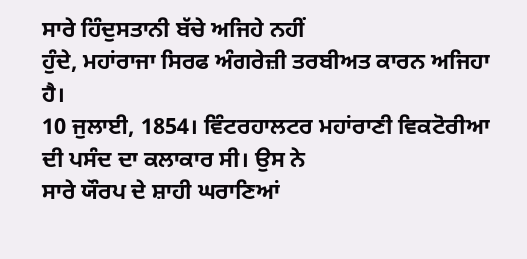ਸਾਰੇ ਹਿੰਦੁਸਤਾਨੀ ਬੱਚੇ ਅਜਿਹੇ ਨਹੀਂ
ਹੁੰਦੇ, ਮਹਾਂਰਾਜਾ ਸਿਰਫ ਅੰਗਰੇਜ਼ੀ ਤਰਬੀਅਤ ਕਾਰਨ ਅਜਿਹਾ ਹੈ।
10 ਜੁਲਾਈ, 1854। ਵਿੰਟਰਹਾਲਟਰ ਮਹਾਂਰਾਣੀ ਵਿਕਟੋਰੀਆ ਦੀ ਪਸੰਦ ਦਾ ਕਲਾਕਾਰ ਸੀ। ਉਸ ਨੇ
ਸਾਰੇ ਯੌਰਪ ਦੇ ਸ਼ਾਹੀ ਘਰਾਣਿਆਂ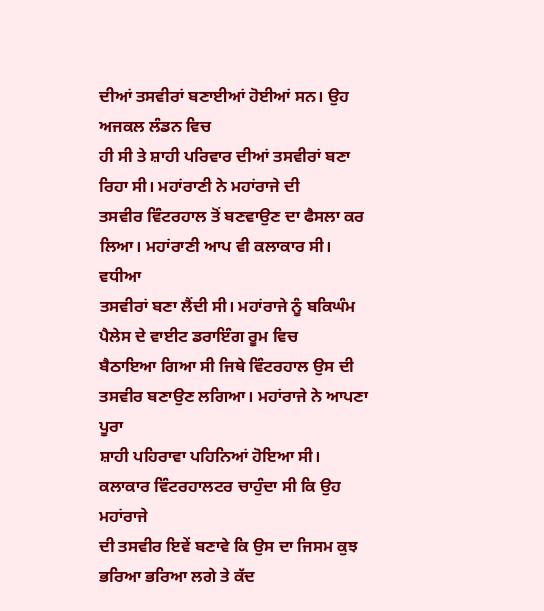ਦੀਆਂ ਤਸਵੀਰਾਂ ਬਣਾਈਆਂ ਹੋਈਆਂ ਸਨ। ਉਹ ਅਜਕਲ ਲੰਡਨ ਵਿਚ
ਹੀ ਸੀ ਤੇ ਸ਼ਾਹੀ ਪਰਿਵਾਰ ਦੀਆਂ ਤਸਵੀਰਾਂ ਬਣਾ ਰਿਹਾ ਸੀ। ਮਹਾਂਰਾਣੀ ਨੇ ਮਹਾਂਰਾਜੇ ਦੀ
ਤਸਵੀਰ ਵਿੰਟਰਹਾਲ ਤੋਂ ਬਣਵਾਉਣ ਦਾ ਫੈਸਲਾ ਕਰ ਲਿਆ। ਮਹਾਂਰਾਣੀ ਆਪ ਵੀ ਕਲਾਕਾਰ ਸੀ। ਵਧੀਆ
ਤਸਵੀਰਾਂ ਬਣਾ ਲੈਂਦੀ ਸੀ। ਮਹਾਂਰਾਜੇ ਨੂੰ ਬਕਿਘੰਮ ਪੈਲੇਸ ਦੇ ਵਾਈਟ ਡਰਾਇੰਗ ਰੂਮ ਵਿਚ
ਬੈਠਾਇਆ ਗਿਆ ਸੀ ਜਿਥੇ ਵਿੰਟਰਹਾਲ ਉਸ ਦੀ ਤਸਵੀਰ ਬਣਾਉਣ ਲਗਿਆ। ਮਹਾਂਰਾਜੇ ਨੇ ਆਪਣਾ ਪੂਰਾ
ਸ਼ਾਹੀ ਪਹਿਰਾਵਾ ਪਹਿਨਿਆਂ ਹੋਇਆ ਸੀ। ਕਲਾਕਾਰ ਵਿੰਟਰਹਾਲਟਰ ਚਾਹੁੰਦਾ ਸੀ ਕਿ ਉਹ ਮਹਾਂਰਾਜੇ
ਦੀ ਤਸਵੀਰ ਇਵੇਂ ਬਣਾਵੇ ਕਿ ਉਸ ਦਾ ਜਿਸਮ ਕੁਝ ਭਰਿਆ ਭਰਿਆ ਲਗੇ ਤੇ ਕੱਦ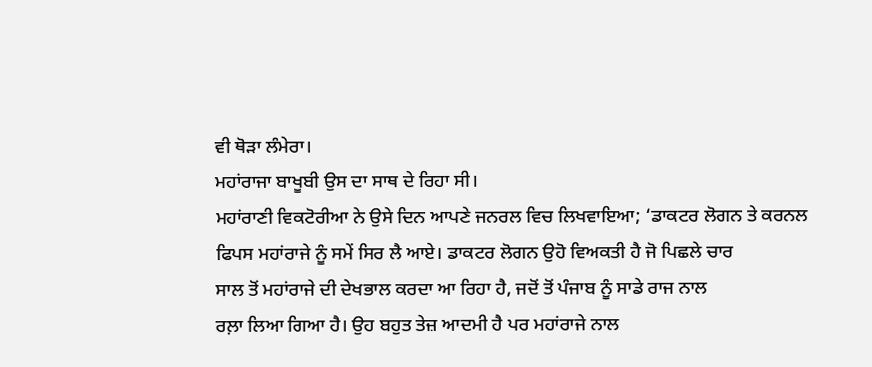ਵੀ ਥੋੜਾ ਲੰਮੇਰਾ।
ਮਹਾਂਰਾਜਾ ਬਾਖੂਬੀ ਉਸ ਦਾ ਸਾਥ ਦੇ ਰਿਹਾ ਸੀ।
ਮਹਾਂਰਾਣੀ ਵਿਕਟੋਰੀਆ ਨੇ ਉਸੇ ਦਿਨ ਆਪਣੇ ਜਨਰਲ ਵਿਚ ਲਿਖਵਾਇਆ; ‘ਡਾਕਟਰ ਲੋਗਨ ਤੇ ਕਰਨਲ
ਫਿਪਸ ਮਹਾਂਰਾਜੇ ਨੂੰ ਸਮੇਂ ਸਿਰ ਲੈ ਆਏ। ਡਾਕਟਰ ਲੋਗਨ ਉਹੋ ਵਿਅਕਤੀ ਹੈ ਜੋ ਪਿਛਲੇ ਚਾਰ
ਸਾਲ ਤੋਂ ਮਹਾਂਰਾਜੇ ਦੀ ਦੇਖਭਾਲ ਕਰਦਾ ਆ ਰਿਹਾ ਹੈ, ਜਦੋਂ ਤੋਂ ਪੰਜਾਬ ਨੂੰ ਸਾਡੇ ਰਾਜ ਨਾਲ
ਰਲ਼ਾ ਲਿਆ ਗਿਆ ਹੈ। ਉਹ ਬਹੁਤ ਤੇਜ਼ ਆਦਮੀ ਹੈ ਪਰ ਮਹਾਂਰਾਜੇ ਨਾਲ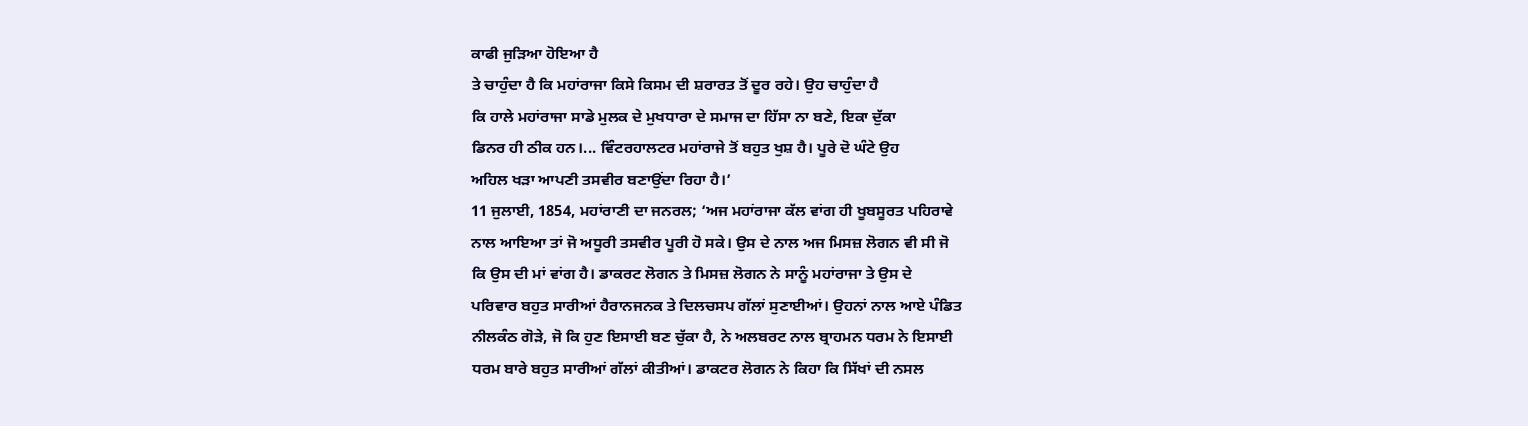ਕਾਫੀ ਜੁੜਿਆ ਹੋਇਆ ਹੈ
ਤੇ ਚਾਹੁੰਦਾ ਹੈ ਕਿ ਮਹਾਂਰਾਜਾ ਕਿਸੇ ਕਿਸਮ ਦੀ ਸ਼ਰਾਰਤ ਤੋਂ ਦੂਰ ਰਹੇ। ਉਹ ਚਾਹੁੰਦਾ ਹੈ
ਕਿ ਹਾਲੇ ਮਹਾਂਰਾਜਾ ਸਾਡੇ ਮੁਲਕ ਦੇ ਮੁਖਧਾਰਾ ਦੇ ਸਮਾਜ ਦਾ ਹਿੱਸਾ ਨਾ ਬਣੇ, ਇਕਾ ਦੁੱਕਾ
ਡਿਨਰ ਹੀ ਠੀਕ ਹਨ।... ਵਿੰਟਰਹਾਲਟਰ ਮਹਾਂਰਾਜੇ ਤੋਂ ਬਹੁਤ ਖੁਸ਼ ਹੈ। ਪੂਰੇ ਦੋ ਘੰਟੇ ਉਹ
ਅਹਿਲ ਖੜਾ ਆਪਣੀ ਤਸਵੀਰ ਬਣਾਉਂਦਾ ਰਿਹਾ ਹੈ।’
11 ਜੁਲਾਈ, 1854, ਮਹਾਂਰਾਣੀ ਦਾ ਜਨਰਲ; ‘ਅਜ ਮਹਾਂਰਾਜਾ ਕੱਲ ਵਾਂਗ ਹੀ ਖੂਬਸੂਰਤ ਪਹਿਰਾਵੇ
ਨਾਲ ਆਇਆ ਤਾਂ ਜੋ ਅਧੂਰੀ ਤਸਵੀਰ ਪੂਰੀ ਹੋ ਸਕੇ। ਉਸ ਦੇ ਨਾਲ ਅਜ ਮਿਸਜ਼ ਲੋਗਨ ਵੀ ਸੀ ਜੋ
ਕਿ ਉਸ ਦੀ ਮਾਂ ਵਾਂਗ ਹੈ। ਡਾਕਰਟ ਲੋਗਨ ਤੇ ਮਿਸਜ਼ ਲੋਗਨ ਨੇ ਸਾਨੂੰ ਮਹਾਂਰਾਜਾ ਤੇ ਉਸ ਦੇ
ਪਰਿਵਾਰ ਬਹੁਤ ਸਾਰੀਆਂ ਹੈਰਾਨਜਨਕ ਤੇ ਦਿਲਚਸਪ ਗੱਲਾਂ ਸੁਣਾਈਆਂ। ਉਹਨਾਂ ਨਾਲ ਆਏ ਪੰਡਿਤ
ਨੀਲਕੰਠ ਗੋੜੇ, ਜੋ ਕਿ ਹੁਣ ਇਸਾਈ ਬਣ ਚੁੱਕਾ ਹੈ, ਨੇ ਅਲਬਰਟ ਨਾਲ ਬ੍ਰਾਹਮਨ ਧਰਮ ਨੇ ਇਸਾਈ
ਧਰਮ ਬਾਰੇ ਬਹੁਤ ਸਾਰੀਆਂ ਗੱਲਾਂ ਕੀਤੀਆਂ। ਡਾਕਟਰ ਲੋਗਨ ਨੇ ਕਿਹਾ ਕਿ ਸਿੱਖਾਂ ਦੀ ਨਸਲ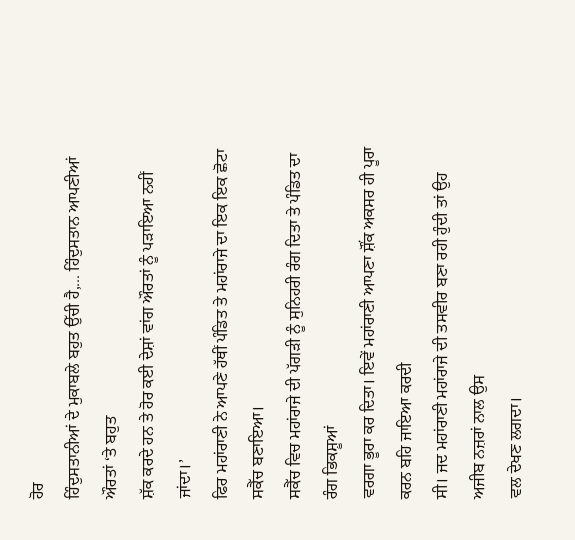ਹੋਰ
ਹਿੰਦੁਸਤਾਨੀਆਂ ਦੇ ਮੁਕਾਬਲੇ ਬਹੁਤ ਉੱਚੀ ਹੈ,... ਹਿੰਦੁਸਤਾਨ ਆਪਣੀਆਂ ਔਰਤਾਂ ‘ਤੇ ਬਹੁਤ
ਸ਼ੱਕ ਕਰਦੇ ਹਨ ਤੇ ਹੋਰ ਕਈ ਦੇਸ਼ਾਂ ਵਾਂਗ ਔਰਤਾਂ ਨੂੰ ਪੜਾਇਆ ਨਹੀਂ ਜਾਂਦਾ।’
ਫਿਰ ਮਹਾਂਰਾਣੀ ਨੇ ਆਪਣੇ ਹੱਥੀਂ ਪੰਡਿਤ ਤੇ ਮਹਾਂਰਾਜੇ ਦਾ ਇਕ ਇਕ ਛੋਟਾ ਸਕੈੱਚ ਬਣਾਇਆ।
ਸਕੈੱਚ ਵਿਚ ਮਹਾਂਰਾਜੇ ਦੀ ਪੱਗੜੀ ਨੂੰ ਸੁਨਿਹਰੀ ਰੰਗ ਦਿਤਾ ਤੇ ਪੰਡਿਤ ਦਾ ਰੰਗ ਭਿਕਸ਼ੂਆਂ
ਵਰਗਾ ਭੂਰਾ ਕਰ ਦਿਤਾ। ਇਵੇਂ ਮਹਾਂਰਾਣੀ ਆਪਣਾ ਸ਼ੌਂਕ ਅਕਸਰ ਹੀ ਪੂਰਾ ਕਰਨ ਬਹਿ ਜਾਇਆ ਕਰਦੀ
ਸੀ। ਜਦ ਮਹਾਂਰਾਣੀ ਮਹਾਂਰਾਜੇ ਦੀ ਤਸਵੀਰ ਬਣਾ ਰਹੀ ਹੁੰਦੀ ਤਾਂ ਉਹ ਅਜੀਬ ਨਜ਼ਰਾਂ ਨਾਲ ਉਸ
ਵਲ ਦੇਖਣ ਲਗਦਾ।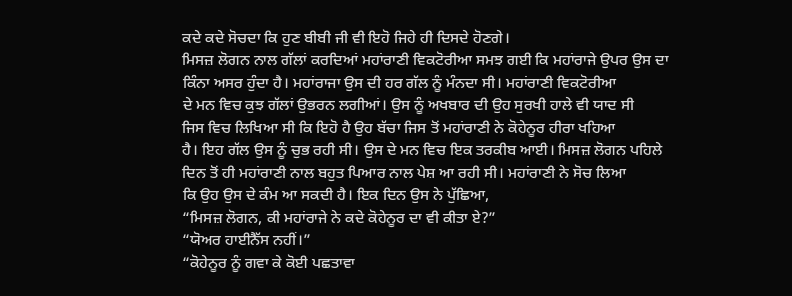ਕਦੇ ਕਦੇ ਸੋਚਦਾ ਕਿ ਹੁਣ ਬੀਬੀ ਜੀ ਵੀ ਇਹੋ ਜਿਹੇ ਹੀ ਦਿਸਦੇ ਹੋਣਗੇ।
ਮਿਸਜ਼ ਲੋਗਨ ਨਾਲ ਗੱਲਾਂ ਕਰਦਿਆਂ ਮਹਾਂਰਾਣੀ ਵਿਕਟੋਰੀਆ ਸਮਝ ਗਈ ਕਿ ਮਹਾਂਰਾਜੇ ਉਪਰ ਉਸ ਦਾ
ਕਿੰਨਾ ਅਸਰ ਹੁੰਦਾ ਹੈ। ਮਹਾਂਰਾਜਾ ਉਸ ਦੀ ਹਰ ਗੱਲ ਨੂੰ ਮੰਨਦਾ ਸੀ। ਮਹਾਂਰਾਣੀ ਵਿਕਟੋਰੀਆ
ਦੇ ਮਨ ਵਿਚ ਕੁਝ ਗੱਲਾਂ ਉਭਰਨ ਲਗੀਆਂ। ਉਸ ਨੂੰ ਅਖਬਾਰ ਦੀ ਉਹ ਸੁਰਖੀ ਹਾਲੇ ਵੀ ਯਾਦ ਸੀ
ਜਿਸ ਵਿਚ ਲਿਖਿਆ ਸੀ ਕਿ ਇਹੋ ਹੈ ਉਹ ਬੱਚਾ ਜਿਸ ਤੋਂ ਮਹਾਂਰਾਣੀ ਨੇ ਕੋਹੇਨੂਰ ਹੀਰਾ ਖਹਿਆ
ਹੈ। ਇਹ ਗੱਲ ਉਸ ਨੂੰ ਚੁਭ ਰਹੀ ਸੀ। ਉਸ ਦੇ ਮਨ ਵਿਚ ਇਕ ਤਰਕੀਬ ਆਈ। ਮਿਸਜ਼ ਲੋਗਨ ਪਹਿਲੇ
ਦਿਨ ਤੋਂ ਹੀ ਮਹਾਂਰਾਣੀ ਨਾਲ ਬਹੁਤ ਪਿਆਰ ਨਾਲ ਪੇਸ਼ ਆ ਰਹੀ ਸੀ। ਮਹਾਂਰਾਣੀ ਨੇ ਸੋਚ ਲਿਆ
ਕਿ ਉਹ ਉਸ ਦੇ ਕੰਮ ਆ ਸਕਦੀ ਹੈ। ਇਕ ਦਿਨ ਉਸ ਨੇ ਪੁੱਛਿਆ,
“ਮਿਸਜ਼ ਲੋਗਨ, ਕੀ ਮਹਾਂਰਾਜੇ ਨੇ ਕਦੇ ਕੋਹੇਨੂਰ ਦਾ ਵੀ ਕੀਤਾ ਏ?”
“ਯੋਅਰ ਹਾਈਨੈੱਸ ਨਹੀਂ।”
“ਕੋਹੇਨੂਰ ਨੂੰ ਗਵਾ ਕੇ ਕੋਈ ਪਛਤਾਵਾ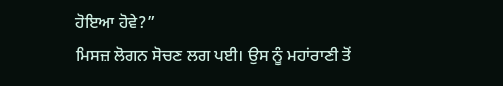ਹੋਇਆ ਹੋਵੇ?”
ਮਿਸਜ਼ ਲੋਗਨ ਸੋਚਣ ਲਗ ਪਈ। ਉਸ ਨੂੰ ਮਹਾਂਰਾਣੀ ਤੋਂ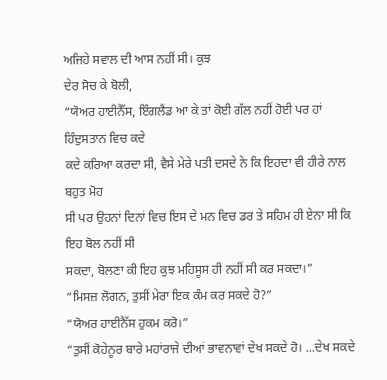ਅਜਿਹੇ ਸਵਾਲ ਦੀ ਆਸ ਨਹੀਂ ਸੀ। ਕੁਝ
ਦੇਰ ਸੋਚ ਕੇ ਬੋਲੀ,
“ਯੋਅਰ ਹਾਈਨੈੱਸ, ਇੰਗਲੈਂਡ ਆ ਕੇ ਤਾਂ ਕੋਈ ਗੱਲ ਨਹੀਂ ਹੋਈ ਪਰ ਹਾਂ ਹਿੰਦੁਸਤਾਨ ਵਿਚ ਕਦੇ
ਕਦੇ ਕਰਿਆ ਕਰਦਾ ਸੀ, ਵੈਸੇ ਮੇਰੇ ਪਤੀ ਦਸਦੇ ਨੇ ਕਿ ਇਹਦਾ ਵੀ ਹੀਰੇ ਨਾਲ ਬਹੁਤ ਮੋਹ
ਸੀ ਪਰ ਉਹਨਾਂ ਦਿਨਾਂ ਵਿਚ ਇਸ ਦੇ ਮਨ ਵਿਚ ਡਰ ਤੇ ਸਹਿਮ ਹੀ ਏਨਾ ਸੀ ਕਿ ਇਹ ਬੋਲ ਨਹੀਂ ਸੀ
ਸਕਦਾ, ਬੋਲਣਾ ਕੀ ਇਹ ਕੁਝ ਮਹਿਸੂਸ ਹੀ ਨਹੀਂ ਸੀ ਕਰ ਸਕਦਾ।”
“ਮਿਸਜ਼ ਲੋਗਨ, ਤੁਸੀਂ ਮੇਰਾ ਇਕ ਕੰਮ ਕਰ ਸਕਦੇ ਹੋ?”
“ਯੋਅਰ ਹਾਈਨੈੱਸ ਹੁਕਮ ਕਰੋ।”
“ਤੁਸੀਂ ਕੋਹੇਨੂਰ ਬਾਰੇ ਮਹਾਂਰਾਜੇ ਦੀਆਂ ਭਾਵਨਾਵਾਂ ਦੇਖ ਸਕਦੇ ਹੋ। ...ਦੇਖ ਸਕਦੇ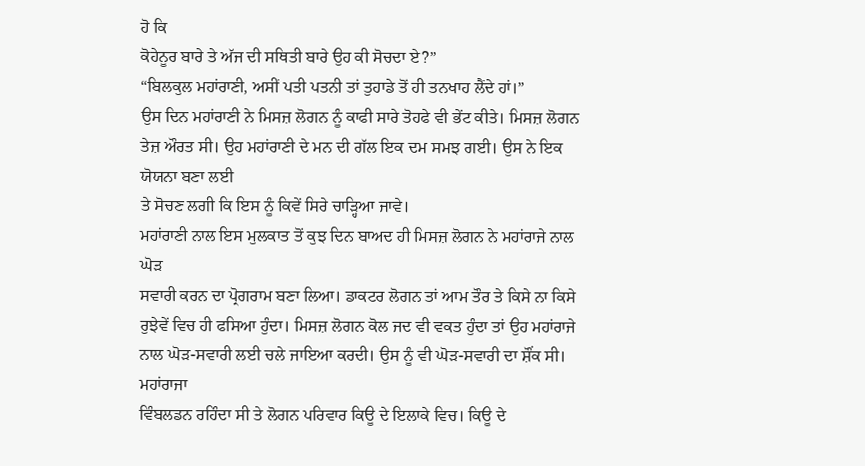ਹੋ ਕਿ
ਕੋਹੇਨੂਰ ਬਾਰੇ ਤੇ ਅੱਜ ਦੀ ਸਥਿਤੀ ਬਾਰੇ ਉਹ ਕੀ ਸੋਚਦਾ ਏ?”
“ਬਿਲਕੁਲ ਮਹਾਂਰਾਣੀ, ਅਸੀਂ ਪਤੀ ਪਤਨੀ ਤਾਂ ਤੁਹਾਡੇ ਤੋਂ ਹੀ ਤਨਖਾਹ ਲੈਂਦੇ ਹਾਂ।”
ਉਸ ਦਿਨ ਮਹਾਂਰਾਣੀ ਨੇ ਮਿਸਜ਼ ਲੋਗਨ ਨੂੰ ਕਾਫੀ ਸਾਰੇ ਤੋਹਫੇ ਵੀ ਭੇਂਟ ਕੀਤੇ। ਮਿਸਜ਼ ਲੋਗਨ
ਤੇਜ਼ ਔਰਤ ਸੀ। ਉਹ ਮਹਾਂਰਾਣੀ ਦੇ ਮਨ ਦੀ ਗੱਲ ਇਕ ਦਮ ਸਮਝ ਗਈ। ਉਸ ਨੇ ਇਕ ਯੋਯਨਾ ਬਣਾ ਲਈ
ਤੇ ਸੋਚਣ ਲਗੀ ਕਿ ਇਸ ਨੂੰ ਕਿਵੇਂ ਸਿਰੇ ਚਾੜ੍ਹਿਆ ਜਾਵੇ।
ਮਹਾਂਰਾਣੀ ਨਾਲ ਇਸ ਮੁਲਕਾਤ ਤੋਂ ਕੁਝ ਦਿਨ ਬਾਅਦ ਹੀ ਮਿਸਜ਼ ਲੋਗਨ ਨੇ ਮਹਾਂਰਾਜੇ ਨਾਲ ਘੋੜ
ਸਵਾਰੀ ਕਰਨ ਦਾ ਪ੍ਰੋਗਰਾਮ ਬਣਾ ਲਿਆ। ਡਾਕਟਰ ਲੋਗਨ ਤਾਂ ਆਮ ਤੌਰ ਤੇ ਕਿਸੇ ਨਾ ਕਿਸੇ
ਰੁਝੇਵੇਂ ਵਿਚ ਹੀ ਫਸਿਆ ਹੁੰਦਾ। ਮਿਸਜ਼ ਲੋਗਨ ਕੋਲ ਜਦ ਵੀ ਵਕਤ ਹੁੰਦਾ ਤਾਂ ਉਹ ਮਹਾਂਰਾਜੇ
ਨਾਲ ਘੋੜ-ਸਵਾਰੀ ਲਈ ਚਲੇ ਜਾਇਆ ਕਰਦੀ। ਉਸ ਨੂੰ ਵੀ ਘੋੜ-ਸਵਾਰੀ ਦਾ ਸ਼ੌਂਕ ਸੀ। ਮਹਾਂਰਾਜਾ
ਵਿੰਬਲਡਨ ਰਹਿੰਦਾ ਸੀ ਤੇ ਲੋਗਨ ਪਰਿਵਾਰ ਕਿਊ ਦੇ ਇਲਾਕੇ ਵਿਚ। ਕਿਊ ਦੇ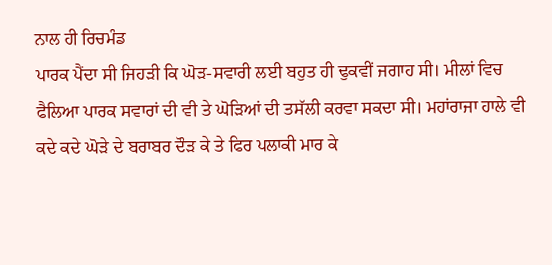ਨਾਲ ਹੀ ਰਿਚਮੰਡ
ਪਾਰਕ ਪੈਂਦਾ ਸੀ ਜਿਹੜੀ ਕਿ ਘੋੜ-ਸਵਾਰੀ ਲਈ ਬਹੁਤ ਹੀ ਢੁਕਵੀਂ ਜਗਾਹ ਸੀ। ਮੀਲਾਂ ਵਿਚ
ਫੈਲਿਆ ਪਾਰਕ ਸਵਾਰਾਂ ਦੀ ਵੀ ਤੇ ਘੋੜਿਆਂ ਦੀ ਤਸੱਲੀ ਕਰਵਾ ਸਕਦਾ ਸੀ। ਮਹਾਂਰਾਜਾ ਹਾਲੇ ਵੀ
ਕਦੇ ਕਦੇ ਘੋੜੇ ਦੇ ਬਰਾਬਰ ਦੌੜ ਕੇ ਤੇ ਫਿਰ ਪਲਾਕੀ ਮਾਰ ਕੇ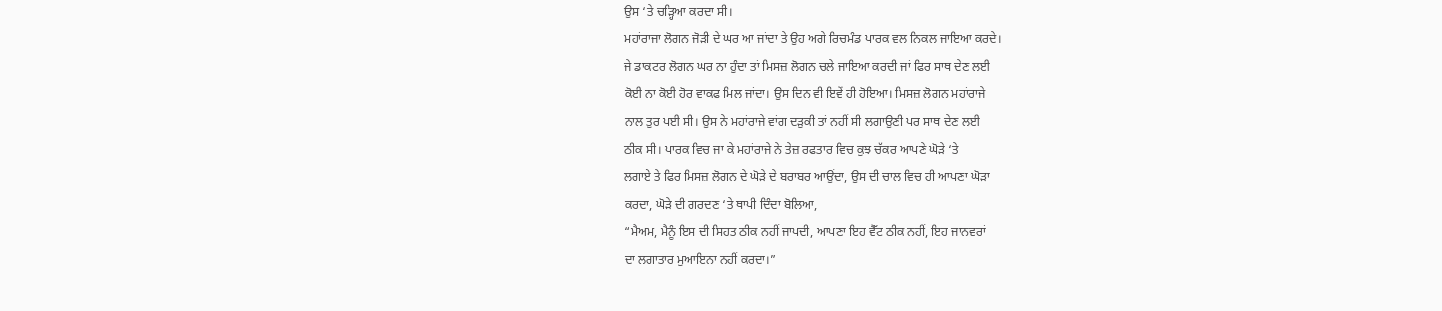ਉਸ ‘ਤੇ ਚੜ੍ਹਿਆ ਕਰਦਾ ਸੀ।
ਮਹਾਂਰਾਜਾ ਲੋਗਨ ਜੋੜੀ ਦੇ ਘਰ ਆ ਜਾਂਦਾ ਤੇ ਉਹ ਅਗੇ ਰਿਚਮੰਡ ਪਾਰਕ ਵਲ ਨਿਕਲ ਜਾਇਆ ਕਰਦੇ।
ਜੇ ਡਾਕਟਰ ਲੋਗਨ ਘਰ ਨਾ ਹੁੰਦਾ ਤਾਂ ਮਿਸਜ਼ ਲੋਗਨ ਚਲੇ ਜਾਇਆ ਕਰਦੀ ਜਾਂ ਫਿਰ ਸਾਥ ਦੇਣ ਲਈ
ਕੋਈ ਨਾ ਕੋਈ ਹੋਰ ਵਾਕਫ ਮਿਲ ਜਾਂਦਾ। ਉਸ ਦਿਨ ਵੀ ਇਵੇਂ ਹੀ ਹੋਇਆ। ਮਿਸਜ਼ ਲੋਗਨ ਮਹਾਂਰਾਜੇ
ਨਾਲ ਤੁਰ ਪਈ ਸੀ। ਉਸ ਨੇ ਮਹਾਂਰਾਜੇ ਵਾਂਗ ਦੜੁਕੀ ਤਾਂ ਨਹੀਂ ਸੀ ਲਗਾਉਣੀ ਪਰ ਸਾਥ ਦੇਣ ਲਈ
ਠੀਕ ਸੀ। ਪਾਰਕ ਵਿਚ ਜਾ ਕੇ ਮਹਾਂਰਾਜੇ ਨੇ ਤੇਜ਼ ਰਫਤਾਰ ਵਿਚ ਕੁਝ ਚੱਕਰ ਆਪਣੇ ਘੋੜੇ ‘ਤੇ
ਲਗਾਏ ਤੇ ਫਿਰ ਮਿਸਜ਼ ਲੋਗਨ ਦੇ ਘੋੜੇ ਦੇ ਬਰਾਬਰ ਆਉਂਦਾ, ਉਸ ਦੀ ਚਾਲ ਵਿਚ ਹੀ ਆਪਣਾ ਘੋੜਾ
ਕਰਦਾ, ਘੋੜੇ ਦੀ ਗਰਦਣ ‘ਤੇ ਥਾਪੀ ਦਿੰਦਾ ਬੋਲਿਆ,
“ਮੈਅਮ, ਮੈਨੂੰ ਇਸ ਦੀ ਸਿਹਤ ਠੀਕ ਨਹੀਂ ਜਾਪਦੀ, ਆਪਣਾ ਇਹ ਵੈੱਟ ਠੀਕ ਨਹੀਂ, ਇਹ ਜਾਨਵਰਾਂ
ਦਾ ਲਗਾਤਾਰ ਮੁਆਇਨਾ ਨਹੀਂ ਕਰਦਾ।”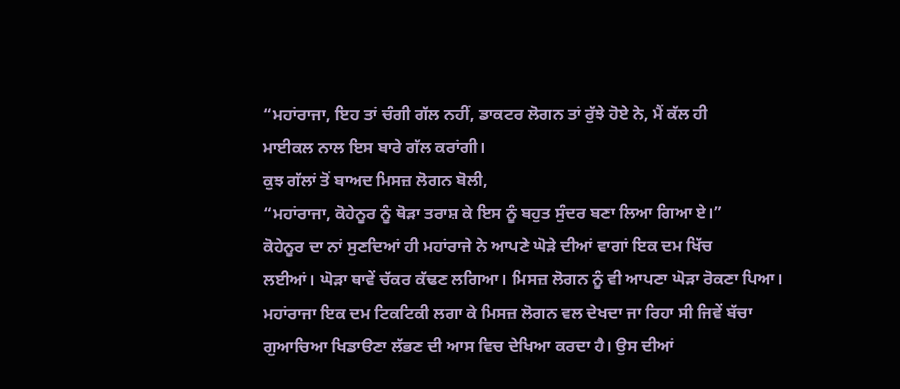“ਮਹਾਂਰਾਜਾ, ਇਹ ਤਾਂ ਚੰਗੀ ਗੱਲ ਨਹੀਂ, ਡਾਕਟਰ ਲੋਗਨ ਤਾਂ ਰੁੱਝੇ ਹੋਏ ਨੇ, ਮੈਂ ਕੱਲ ਹੀ
ਮਾਈਕਲ ਨਾਲ ਇਸ ਬਾਰੇ ਗੱਲ ਕਰਾਂਗੀ।
ਕੁਝ ਗੱਲਾਂ ਤੋਂ ਬਾਅਦ ਮਿਸਜ਼ ਲੋਗਨ ਬੋਲੀ,
“ਮਹਾਂਰਾਜਾ, ਕੋਹੇਨੂਰ ਨੂੰ ਥੋੜਾ ਤਰਾਸ਼ ਕੇ ਇਸ ਨੂੰ ਬਹੁਤ ਸੁੰਦਰ ਬਣਾ ਲਿਆ ਗਿਆ ਏ।”
ਕੋਹੇਨੂਰ ਦਾ ਨਾਂ ਸੁਣਦਿਆਂ ਹੀ ਮਹਾਂਰਾਜੇ ਨੇ ਆਪਣੇ ਘੋੜੇ ਦੀਆਂ ਵਾਗਾਂ ਇਕ ਦਮ ਖਿੱਚ
ਲਈਆਂ। ਘੋੜਾ ਥਾਵੇਂ ਚੱਕਰ ਕੱਢਣ ਲਗਿਆ। ਮਿਸਜ਼ ਲੋਗਨ ਨੂੰ ਵੀ ਆਪਣਾ ਘੋੜਾ ਰੋਕਣਾ ਪਿਆ।
ਮਹਾਂਰਾਜਾ ਇਕ ਦਮ ਟਿਕਟਿਕੀ ਲਗਾ ਕੇ ਮਿਸਜ਼ ਲੋਗਨ ਵਲ ਦੇਖਦਾ ਜਾ ਰਿਹਾ ਸੀ ਜਿਵੇਂ ਬੱਚਾ
ਗੁਆਚਿਆ ਖਿਡਾੳਣਾ ਲੱਭਣ ਦੀ ਆਸ ਵਿਚ ਦੇਖਿਆ ਕਰਦਾ ਹੈ। ਉਸ ਦੀਆਂ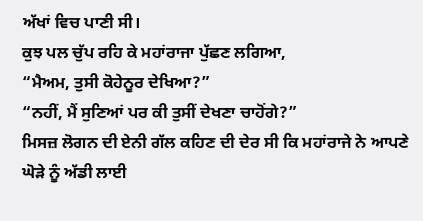ਅੱਖਾਂ ਵਿਚ ਪਾਣੀ ਸੀ।
ਕੁਝ ਪਲ ਚੁੱਪ ਰਹਿ ਕੇ ਮਹਾਂਰਾਜਾ ਪੁੱਛਣ ਲਗਿਆ,
“ਮੈਅਮ, ਤੁਸੀ ਕੋਹੇਨੂਰ ਦੇਖਿਆ?”
“ਨਹੀਂ, ਮੈਂ ਸੁਣਿਆਂ ਪਰ ਕੀ ਤੁਸੀਂ ਦੇਖਣਾ ਚਾਹੋਂਗੇ?”
ਮਿਸਜ਼ ਲੋਗਨ ਦੀ ਏਨੀ ਗੱਲ ਕਹਿਣ ਦੀ ਦੇਰ ਸੀ ਕਿ ਮਹਾਂਰਾਜੇ ਨੇ ਆਪਣੇ ਘੋੜੇ ਨੂੰ ਅੱਡੀ ਲਾਈ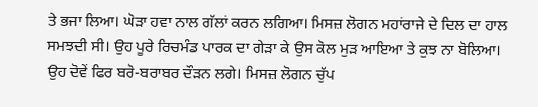ਤੇ ਭਜਾ ਲਿਆ। ਘੋੜਾ ਹਵਾ ਨਾਲ ਗੱਲਾਂ ਕਰਨ ਲਗਿਆ। ਮਿਸਜ਼ ਲੋਗਨ ਮਹਾਂਰਾਜੇ ਦੇ ਦਿਲ ਦਾ ਹਾਲ
ਸਮਝਦੀ ਸੀ। ਉਹ ਪੂਰੇ ਰਿਚਮੰਡ ਪਾਰਕ ਦਾ ਗੇੜਾ ਕੇ ਉਸ ਕੋਲ ਮੁੜ ਆਇਆ ਤੇ ਕੁਝ ਨਾ ਬੋਲਿਆ।
ਉਹ ਦੋਵੇਂ ਫਿਰ ਬਰੋ-ਬਰਾਬਰ ਦੌੜਨ ਲਗੇ। ਮਿਸਜ਼ ਲੋਗਨ ਚੁੱਪ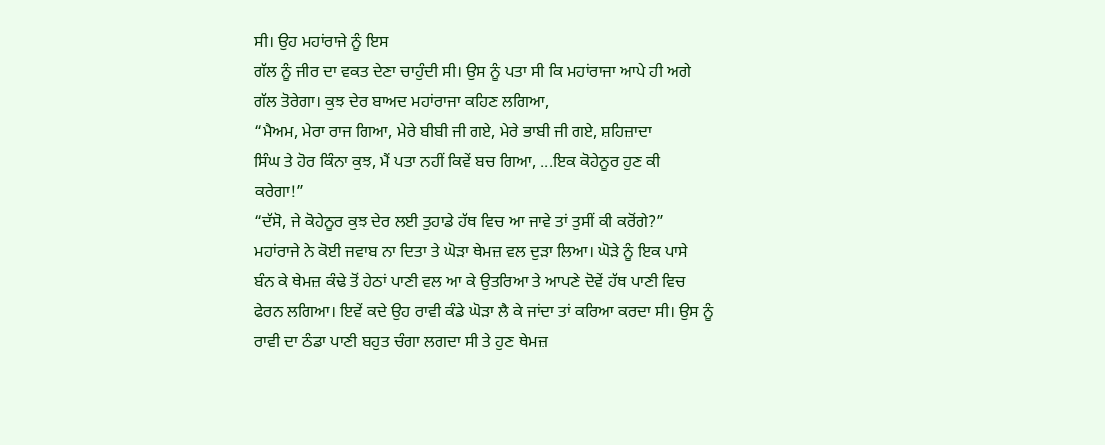ਸੀ। ਉਹ ਮਹਾਂਰਾਜੇ ਨੂੰ ਇਸ
ਗੱਲ ਨੂੰ ਜੀਰ ਦਾ ਵਕਤ ਦੇਣਾ ਚਾਹੁੰਦੀ ਸੀ। ਉਸ ਨੂੰ ਪਤਾ ਸੀ ਕਿ ਮਹਾਂਰਾਜਾ ਆਪੇ ਹੀ ਅਗੇ
ਗੱਲ ਤੋਰੇਗਾ। ਕੁਝ ਦੇਰ ਬਾਅਦ ਮਹਾਂਰਾਜਾ ਕਹਿਣ ਲਗਿਆ,
“ਮੈਅਮ, ਮੇਰਾ ਰਾਜ ਗਿਆ, ਮੇਰੇ ਬੀਬੀ ਜੀ ਗਏ, ਮੇਰੇ ਭਾਬੀ ਜੀ ਗਏ, ਸ਼ਹਿਜ਼ਾਦਾ
ਸਿੰਘ ਤੇ ਹੋਰ ਕਿੰਨਾ ਕੁਝ, ਮੈਂ ਪਤਾ ਨਹੀਂ ਕਿਵੇਂ ਬਚ ਗਿਆ, ...ਇਕ ਕੋਹੇਨੂਰ ਹੁਣ ਕੀ
ਕਰੇਗਾ!”
“ਦੱਸੋ, ਜੇ ਕੋਹੇਨੂਰ ਕੁਝ ਦੇਰ ਲਈ ਤੁਹਾਡੇ ਹੱਥ ਵਿਚ ਆ ਜਾਵੇ ਤਾਂ ਤੁਸੀਂ ਕੀ ਕਰੋਂਗੇ?”
ਮਹਾਂਰਾਜੇ ਨੇ ਕੋਈ ਜਵਾਬ ਨਾ ਦਿਤਾ ਤੇ ਘੋੜਾ ਥੇਮਜ਼ ਵਲ ਦੁੜਾ ਲਿਆ। ਘੋੜੇ ਨੂੰ ਇਕ ਪਾਸੇ
ਬੰਨ ਕੇ ਥੇਮਜ਼ ਕੰਢੇ ਤੋਂ ਹੇਠਾਂ ਪਾਣੀ ਵਲ ਆ ਕੇ ਉਤਰਿਆ ਤੇ ਆਪਣੇ ਦੋਵੇਂ ਹੱਥ ਪਾਣੀ ਵਿਚ
ਫੇਰਨ ਲਗਿਆ। ਇਵੇਂ ਕਦੇ ਉਹ ਰਾਵੀ ਕੰਡੇ ਘੋੜਾ ਲੈ ਕੇ ਜਾਂਦਾ ਤਾਂ ਕਰਿਆ ਕਰਦਾ ਸੀ। ਉਸ ਨੂੰ
ਰਾਵੀ ਦਾ ਠੰਡਾ ਪਾਣੀ ਬਹੁਤ ਚੰਗਾ ਲਗਦਾ ਸੀ ਤੇ ਹੁਣ ਥੇਮਜ਼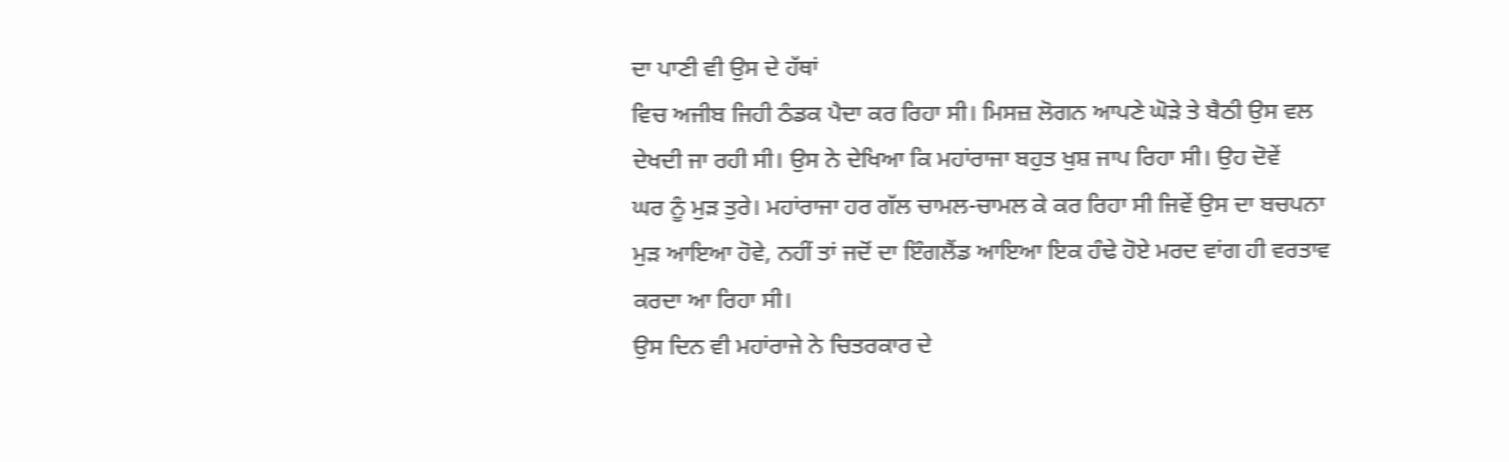ਦਾ ਪਾਣੀ ਵੀ ਉਸ ਦੇ ਹੱਥਾਂ
ਵਿਚ ਅਜੀਬ ਜਿਹੀ ਠੰਡਕ ਪੈਦਾ ਕਰ ਰਿਹਾ ਸੀ। ਮਿਸਜ਼ ਲੋਗਨ ਆਪਣੇ ਘੋੜੇ ਤੇ ਬੈਠੀ ਉਸ ਵਲ
ਦੇਖਦੀ ਜਾ ਰਹੀ ਸੀ। ਉਸ ਨੇ ਦੇਖਿਆ ਕਿ ਮਹਾਂਰਾਜਾ ਬਹੁਤ ਖੁਸ਼ ਜਾਪ ਰਿਹਾ ਸੀ। ਉਹ ਦੋਵੇਂ
ਘਰ ਨੂੰ ਮੁੜ ਤੁਰੇ। ਮਹਾਂਰਾਜਾ ਹਰ ਗੱਲ ਚਾਮਲ-ਚਾਮਲ ਕੇ ਕਰ ਰਿਹਾ ਸੀ ਜਿਵੇਂ ਉਸ ਦਾ ਬਚਪਨਾ
ਮੁੜ ਆਇਆ ਹੋਵੇ, ਨਹੀਂ ਤਾਂ ਜਦੋਂ ਦਾ ਇੰਗਲੈਂਡ ਆਇਆ ਇਕ ਹੰਢੇ ਹੋਏ ਮਰਦ ਵਾਂਗ ਹੀ ਵਰਤਾਵ
ਕਰਦਾ ਆ ਰਿਹਾ ਸੀ।
ਉਸ ਦਿਨ ਵੀ ਮਹਾਂਰਾਜੇ ਨੇ ਚਿਤਰਕਾਰ ਦੇ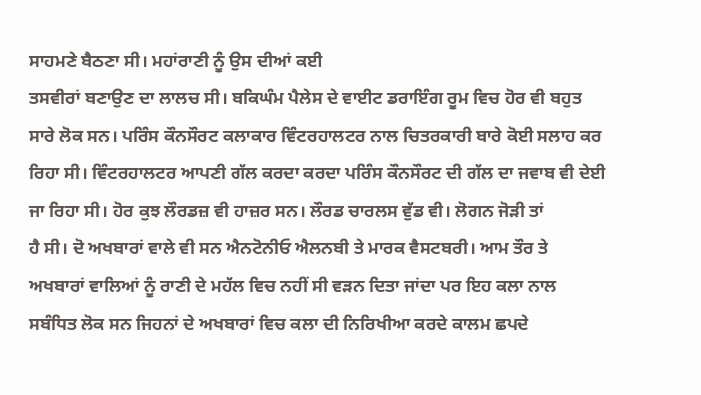ਸਾਹਮਣੇ ਬੈਠਣਾ ਸੀ। ਮਹਾਂਰਾਣੀ ਨੂੰ ਉਸ ਦੀਆਂ ਕਈ
ਤਸਵੀਰਾਂ ਬਣਾਉਣ ਦਾ ਲਾਲਚ ਸੀ। ਬਕਿਘੰਮ ਪੈਲੇਸ ਦੇ ਵਾਈਟ ਡਰਾਇੰਗ ਰੂਮ ਵਿਚ ਹੋਰ ਵੀ ਬਹੁਤ
ਸਾਰੇ ਲੋਕ ਸਨ। ਪਰਿੰਸ ਕੌਨਸੌਰਟ ਕਲਾਕਾਰ ਵਿੰਟਰਹਾਲਟਰ ਨਾਲ ਚਿਤਰਕਾਰੀ ਬਾਰੇ ਕੋਈ ਸਲਾਹ ਕਰ
ਰਿਹਾ ਸੀ। ਵਿੰਟਰਹਾਲਟਰ ਆਪਣੀ ਗੱਲ ਕਰਦਾ ਕਰਦਾ ਪਰਿੰਸ ਕੌਨਸੌਰਟ ਦੀ ਗੱਲ ਦਾ ਜਵਾਬ ਵੀ ਦੇਈ
ਜਾ ਰਿਹਾ ਸੀ। ਹੋਰ ਕੁਝ ਲੌਰਡਜ਼ ਵੀ ਹਾਜ਼ਰ ਸਨ। ਲੌਰਡ ਚਾਰਲਸ ਵੁੱਡ ਵੀ। ਲੋਗਨ ਜੋੜੀ ਤਾਂ
ਹੈ ਸੀ। ਦੋ ਅਖਬਾਰਾਂ ਵਾਲੇ ਵੀ ਸਨ ਐਨਟੋਨੀਓ ਐਲਨਬੀ ਤੇ ਮਾਰਕ ਵੈਸਟਬਰੀ। ਆਮ ਤੌਰ ਤੇ
ਅਖਬਾਰਾਂ ਵਾਲਿਆਂ ਨੂੰ ਰਾਣੀ ਦੇ ਮਹੱਲ ਵਿਚ ਨਹੀਂ ਸੀ ਵੜਨ ਦਿਤਾ ਜਾਂਦਾ ਪਰ ਇਹ ਕਲਾ ਨਾਲ
ਸਬੰਧਿਤ ਲੋਕ ਸਨ ਜਿਹਨਾਂ ਦੇ ਅਖਬਾਰਾਂ ਵਿਚ ਕਲਾ ਦੀ ਨਿਰਿਖੀਆ ਕਰਦੇ ਕਾਲਮ ਛਪਦੇ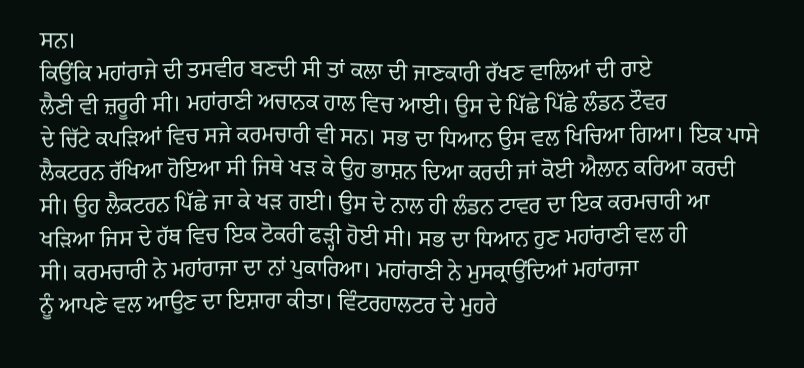ਸਨ।
ਕਿਉਂਕਿ ਮਹਾਂਰਾਜੇ ਦੀ ਤਸਵੀਰ ਬਣਦੀ ਸੀ ਤਾਂ ਕਲਾ ਦੀ ਜਾਣਕਾਰੀ ਰੱਖਣ ਵਾਲਿਆਂ ਦੀ ਰਾਏ
ਲੈਣੀ ਵੀ ਜ਼ਰੂਰੀ ਸੀ। ਮਹਾਂਰਾਣੀ ਅਚਾਨਕ ਹਾਲ ਵਿਚ ਆਈ। ਉਸ ਦੇ ਪਿੱਛੇ ਪਿੱਛੇ ਲੰਡਨ ਟੌਵਰ
ਦੇ ਚਿੱਟੇ ਕਪੜਿਆਂ ਵਿਚ ਸਜੇ ਕਰਮਚਾਰੀ ਵੀ ਸਨ। ਸਭ ਦਾ ਧਿਆਨ ਉਸ ਵਲ ਖਿਚਿਆ ਗਿਆ। ਇਕ ਪਾਸੇ
ਲੈਕਟਰਨ ਰੱਖਿਆ ਹੋਇਆ ਸੀ ਜਿਥੇ ਖੜ ਕੇ ਉਹ ਭਾਸ਼ਨ ਦਿਆ ਕਰਦੀ ਜਾਂ ਕੋਈ ਐਲਾਨ ਕਰਿਆ ਕਰਦੀ
ਸੀ। ਉਹ ਲੈਕਟਰਨ ਪਿੱਛੇ ਜਾ ਕੇ ਖੜ ਗਈ। ਉਸ ਦੇ ਨਾਲ ਹੀ ਲੰਡਨ ਟਾਵਰ ਦਾ ਇਕ ਕਰਮਚਾਰੀ ਆ
ਖੜਿਆ ਜਿਸ ਦੇ ਹੱਥ ਵਿਚ ਇਕ ਟੋਕਰੀ ਫੜ੍ਹੀ ਹੋਈ ਸੀ। ਸਭ ਦਾ ਧਿਆਨ ਹੁਣ ਮਹਾਂਰਾਣੀ ਵਲ ਹੀ
ਸੀ। ਕਰਮਚਾਰੀ ਨੇ ਮਹਾਂਰਾਜਾ ਦਾ ਨਾਂ ਪੁਕਾਰਿਆ। ਮਹਾਂਰਾਣੀ ਨੇ ਮੁਸਕ੍ਰਾਉਂਦਿਆਂ ਮਹਾਂਰਾਜਾ
ਨੂੰ ਆਪਣੇ ਵਲ ਆਉਣ ਦਾ ਇਸ਼ਾਰਾ ਕੀਤਾ। ਵਿੰਟਰਹਾਲਟਰ ਦੇ ਮੁਹਰੇ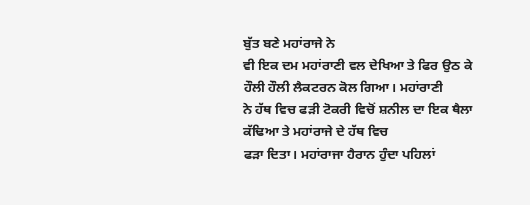ਬੁੱਤ ਬਣੇ ਮਹਾਂਰਾਜੇ ਨੇ
ਵੀ ਇਕ ਦਮ ਮਹਾਂਰਾਣੀ ਵਲ ਦੇਖਿਆ ਤੇ ਫਿਰ ਉਠ ਕੇ ਹੌਲੀ ਹੌਲੀ ਲੈਕਟਰਨ ਕੋਲ ਗਿਆ। ਮਹਾਂਰਾਣੀ
ਨੇ ਹੱਥ ਵਿਚ ਫੜੀ ਟੋਕਰੀ ਵਿਚੋਂ ਸ਼ਨੀਲ ਦਾ ਇਕ ਥੈਲਾ ਕੱਢਿਆ ਤੇ ਮਹਾਂਰਾਜੇ ਦੇ ਹੱਥ ਵਿਚ
ਫੜਾ ਦਿਤਾ। ਮਹਾਂਰਾਜਾ ਹੈਰਾਨ ਹੁੰਦਾ ਪਹਿਲਾਂ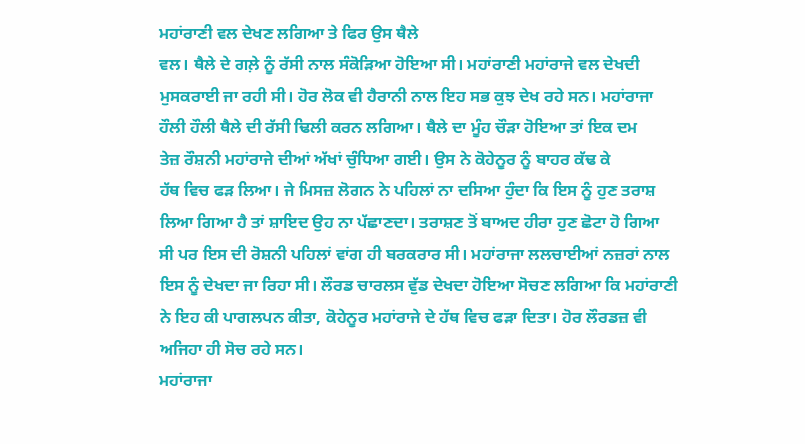ਮਹਾਂਰਾਣੀ ਵਲ ਦੇਖਣ ਲਗਿਆ ਤੇ ਫਿਰ ਉਸ ਥੈਲੇ
ਵਲ। ਥੈਲੇ ਦੇ ਗਲ਼ੇ ਨੂੰ ਰੱਸੀ ਨਾਲ ਸੰਕੋੜਿਆ ਹੋਇਆ ਸੀ। ਮਹਾਂਰਾਣੀ ਮਹਾਂਰਾਜੇ ਵਲ ਦੇਖਦੀ
ਮੁਸਕਰਾਈ ਜਾ ਰਹੀ ਸੀ। ਹੋਰ ਲੋਕ ਵੀ ਹੈਰਾਨੀ ਨਾਲ ਇਹ ਸਭ ਕੁਝ ਦੇਖ ਰਹੇ ਸਨ। ਮਹਾਂਰਾਜਾ
ਹੌਲੀ ਹੌਲੀ ਥੈਲੇ ਦੀ ਰੱਸੀ ਢਿਲੀ ਕਰਨ ਲਗਿਆ। ਥੈਲੇ ਦਾ ਮੂੰਹ ਚੌੜਾ ਹੋਇਆ ਤਾਂ ਇਕ ਦਮ
ਤੇਜ਼ ਰੌਸ਼ਨੀ ਮਹਾਂਰਾਜੇ ਦੀਆਂ ਅੱਖਾਂ ਚੁੰਧਿਆ ਗਈ। ਉਸ ਨੇ ਕੋਹੇਨੂਰ ਨੂੰ ਬਾਹਰ ਕੱਢ ਕੇ
ਹੱਥ ਵਿਚ ਫੜ ਲਿਆ। ਜੇ ਮਿਸਜ਼ ਲੋਗਨ ਨੇ ਪਹਿਲਾਂ ਨਾ ਦਸਿਆ ਹੁੰਦਾ ਕਿ ਇਸ ਨੂੰ ਹੁਣ ਤਰਾਸ਼
ਲਿਆ ਗਿਆ ਹੈ ਤਾਂ ਸ਼ਾਇਦ ਉਹ ਨਾ ਪੱਛਾਣਦਾ। ਤਰਾਸ਼ਣ ਤੋਂ ਬਾਅਦ ਹੀਰਾ ਹੁਣ ਛੋਟਾ ਹੋ ਗਿਆ
ਸੀ ਪਰ ਇਸ ਦੀ ਰੋਸ਼ਨੀ ਪਹਿਲਾਂ ਵਾਂਗ ਹੀ ਬਰਕਰਾਰ ਸੀ। ਮਹਾਂਰਾਜਾ ਲਲਚਾਈਆਂ ਨਜ਼ਰਾਂ ਨਾਲ
ਇਸ ਨੂੰ ਦੇਖਦਾ ਜਾ ਰਿਹਾ ਸੀ। ਲੌਰਡ ਚਾਰਲਸ ਵੁੱਡ ਦੇਖਦਾ ਹੋਇਆ ਸੋਚਣ ਲਗਿਆ ਕਿ ਮਹਾਂਰਾਣੀ
ਨੇ ਇਹ ਕੀ ਪਾਗਲਪਨ ਕੀਤਾ, ਕੋਹੇਨੂਰ ਮਹਾਂਰਾਜੇ ਦੇ ਹੱਥ ਵਿਚ ਫੜਾ ਦਿਤਾ। ਹੋਰ ਲੌਰਡਜ਼ ਵੀ
ਅਜਿਹਾ ਹੀ ਸੋਚ ਰਹੇ ਸਨ।
ਮਹਾਂਰਾਜਾ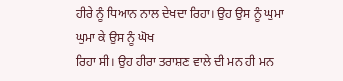ਹੀਰੇ ਨੂੰ ਧਿਆਨ ਨਾਲ ਦੇਖਦਾ ਰਿਹਾ। ਉਹ ਉਸ ਨੂੰ ਘੁਮਾ ਘੁਮਾ ਕੇ ਉਸ ਨੂੰ ਘੋਖ
ਰਿਹਾ ਸੀ। ਉਹ ਹੀਰਾ ਤਰਾਸ਼ਣ ਵਾਲੇ ਦੀ ਮਨ ਹੀ ਮਨ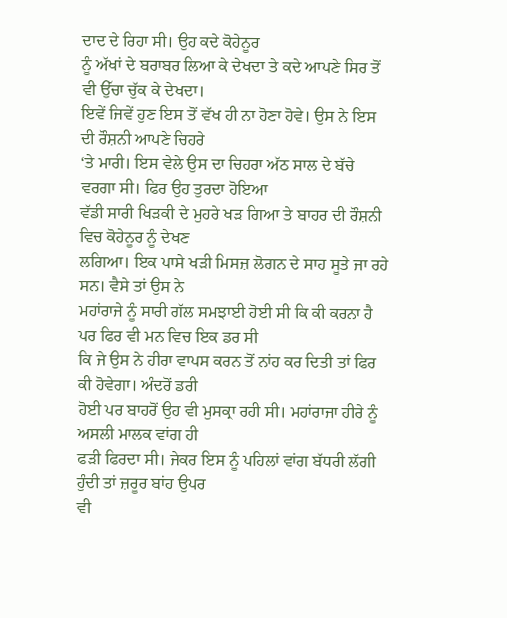ਦਾਦ ਦੇ ਰਿਹਾ ਸੀ। ਉਹ ਕਦੇ ਕੋਹੇਨੂਰ
ਨੂੰ ਅੱਖਾਂ ਦੇ ਬਰਾਬਰ ਲਿਆ ਕੇ ਦੇਖਦਾ ਤੇ ਕਦੇ ਆਪਣੇ ਸਿਰ ਤੋਂ ਵੀ ਉੱਚਾ ਚੁੱਕ ਕੇ ਦੇਖਦਾ।
ਇਵੇਂ ਜਿਵੇਂ ਹੁਣ ਇਸ ਤੋਂ ਵੱਖ ਹੀ ਨਾ ਹੋਣਾ ਹੋਵੇ। ਉਸ ਨੇ ਇਸ ਦੀ ਰੌਸ਼ਨੀ ਆਪਣੇ ਚਿਹਰੇ
‘ਤੇ ਮਾਰੀ। ਇਸ ਵੇਲੇ ਉਸ ਦਾ ਚਿਹਰਾ ਅੱਠ ਸਾਲ ਦੇ ਬੱਚੇ ਵਰਗਾ ਸੀ। ਫਿਰ ਉਹ ਤੁਰਦਾ ਹੋਇਆ
ਵੱਡੀ ਸਾਰੀ ਖਿੜਕੀ ਦੇ ਮੁਹਰੇ ਖੜ ਗਿਆ ਤੇ ਬਾਹਰ ਦੀ ਰੌਸ਼ਨੀ ਵਿਚ ਕੋਹੇਨੂਰ ਨੂੰ ਦੇਖਣ
ਲਗਿਆ। ਇਕ ਪਾਸੇ ਖੜੀ ਮਿਸਜ਼ ਲੋਗਨ ਦੇ ਸਾਹ ਸੂਤੇ ਜਾ ਰਹੇ ਸਨ। ਵੈਸੇ ਤਾਂ ਉਸ ਨੇ
ਮਹਾਂਰਾਜੇ ਨੂੰ ਸਾਰੀ ਗੱਲ ਸਮਝਾਈ ਹੋਈ ਸੀ ਕਿ ਕੀ ਕਰਨਾ ਹੈ ਪਰ ਫਿਰ ਵੀ ਮਨ ਵਿਚ ਇਕ ਡਰ ਸੀ
ਕਿ ਜੇ ਉਸ ਨੇ ਹੀਰਾ ਵਾਪਸ ਕਰਨ ਤੋਂ ਨਾਂਹ ਕਰ ਦਿਤੀ ਤਾਂ ਫਿਰ ਕੀ ਹੋਵੇਗਾ। ਅੰਦਰੋਂ ਡਰੀ
ਹੋਈ ਪਰ ਬਾਹਰੋਂ ਉਹ ਵੀ ਮੁਸਕ੍ਰਾ ਰਹੀ ਸੀ। ਮਹਾਂਰਾਜਾ ਹੀਰੇ ਨੂੰ ਅਸਲੀ ਮਾਲਕ ਵਾਂਗ ਹੀ
ਫੜੀ ਫਿਰਦਾ ਸੀ। ਜੇਕਰ ਇਸ ਨੂੰ ਪਹਿਲਾਂ ਵਾਂਗ ਬੱਧਰੀ ਲੱਗੀ ਹੁੰਦੀ ਤਾਂ ਜ਼ਰੂਰ ਬਾਂਹ ਉਪਰ
ਵੀ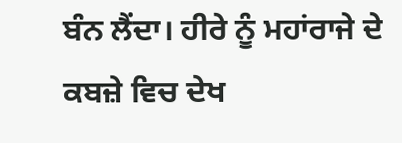ਬੰਨ ਲੈਂਦਾ। ਹੀਰੇ ਨੂੰ ਮਹਾਂਰਾਜੇ ਦੇ ਕਬਜ਼ੇ ਵਿਚ ਦੇਖ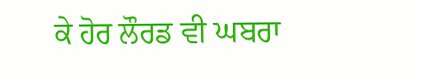ਕੇ ਹੋਰ ਲੌਰਡ ਵੀ ਘਬਰਾ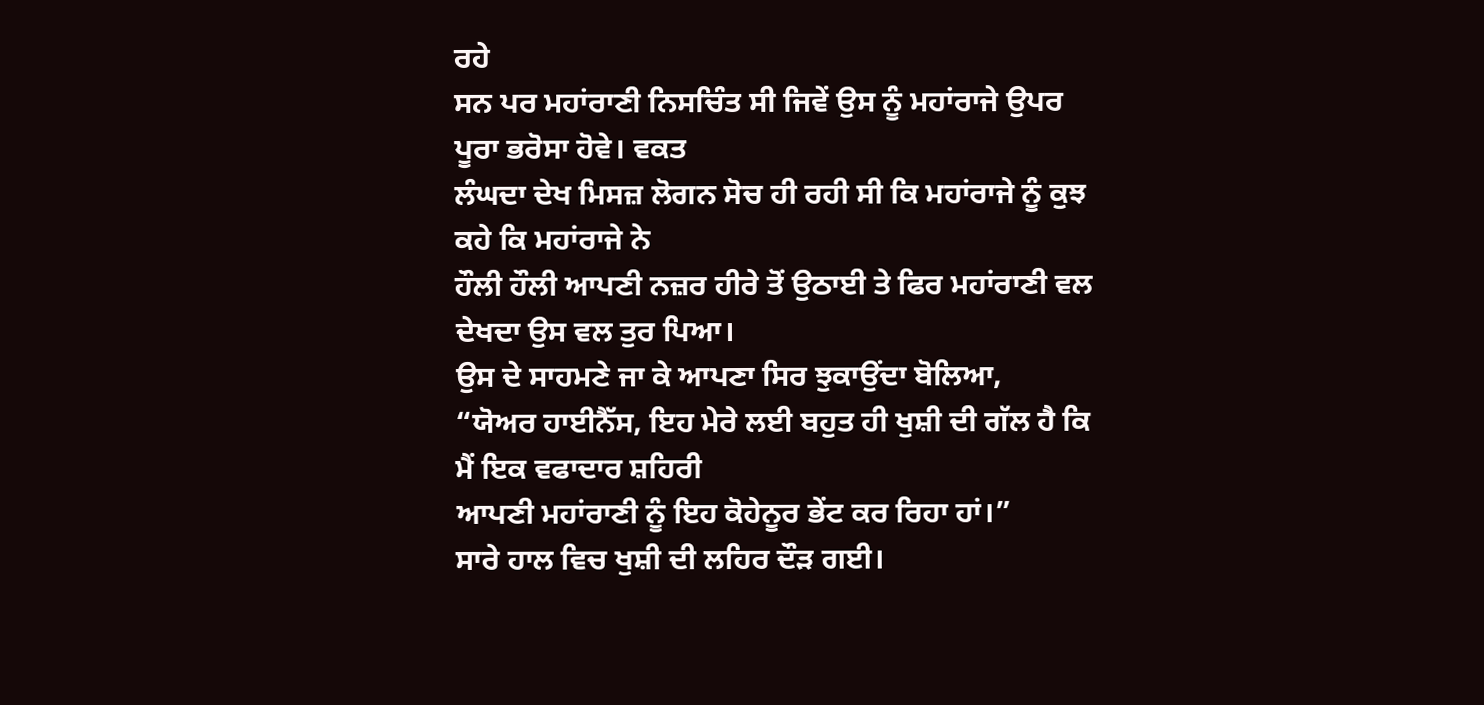ਰਹੇ
ਸਨ ਪਰ ਮਹਾਂਰਾਣੀ ਨਿਸਚਿੰਤ ਸੀ ਜਿਵੇਂ ਉਸ ਨੂੰ ਮਹਾਂਰਾਜੇ ਉਪਰ ਪੂਰਾ ਭਰੋਸਾ ਹੋਵੇ। ਵਕਤ
ਲੰਘਦਾ ਦੇਖ ਮਿਸਜ਼ ਲੋਗਨ ਸੋਚ ਹੀ ਰਹੀ ਸੀ ਕਿ ਮਹਾਂਰਾਜੇ ਨੂੰ ਕੁਝ ਕਹੇ ਕਿ ਮਹਾਂਰਾਜੇ ਨੇ
ਹੌਲੀ ਹੌਲੀ ਆਪਣੀ ਨਜ਼ਰ ਹੀਰੇ ਤੋਂ ਉਠਾਈ ਤੇ ਫਿਰ ਮਹਾਂਰਾਣੀ ਵਲ ਦੇਖਦਾ ਉਸ ਵਲ ਤੁਰ ਪਿਆ।
ਉਸ ਦੇ ਸਾਹਮਣੇ ਜਾ ਕੇ ਆਪਣਾ ਸਿਰ ਝੁਕਾਉਂਦਾ ਬੋਲਿਆ,
“ਯੋਅਰ ਹਾਈਨੈੱਸ, ਇਹ ਮੇਰੇ ਲਈ ਬਹੁਤ ਹੀ ਖੁਸ਼ੀ ਦੀ ਗੱਲ ਹੈ ਕਿ ਮੈਂ ਇਕ ਵਫਾਦਾਰ ਸ਼ਹਿਰੀ
ਆਪਣੀ ਮਹਾਂਰਾਣੀ ਨੂੰ ਇਹ ਕੋਹੇਨੂਰ ਭੇਂਟ ਕਰ ਰਿਹਾ ਹਾਂ।”
ਸਾਰੇ ਹਾਲ ਵਿਚ ਖੁਸ਼ੀ ਦੀ ਲਹਿਰ ਦੌੜ ਗਈ।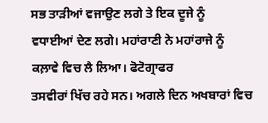ਸਭ ਤਾੜੀਆਂ ਵਜਾਉਣ ਲਗੇ ਤੇ ਇਕ ਦੂਜੇ ਨੂੰ
ਵਧਾਈਆਂ ਦੇਣ ਲਗੇ। ਮਹਾਂਰਾਣੀ ਨੇ ਮਹਾਂਰਾਜੇ ਨੂੰ ਕਲ਼ਾਵੇ ਵਿਚ ਲੈ ਲਿਆ। ਫੋਟੋਗ੍ਰਾਫਰ
ਤਸਵੀਰਾਂ ਖਿੱਚ ਰਹੇ ਸਨ। ਅਗਲੇ ਦਿਨ ਅਖਬਾਰਾਂ ਵਿਚ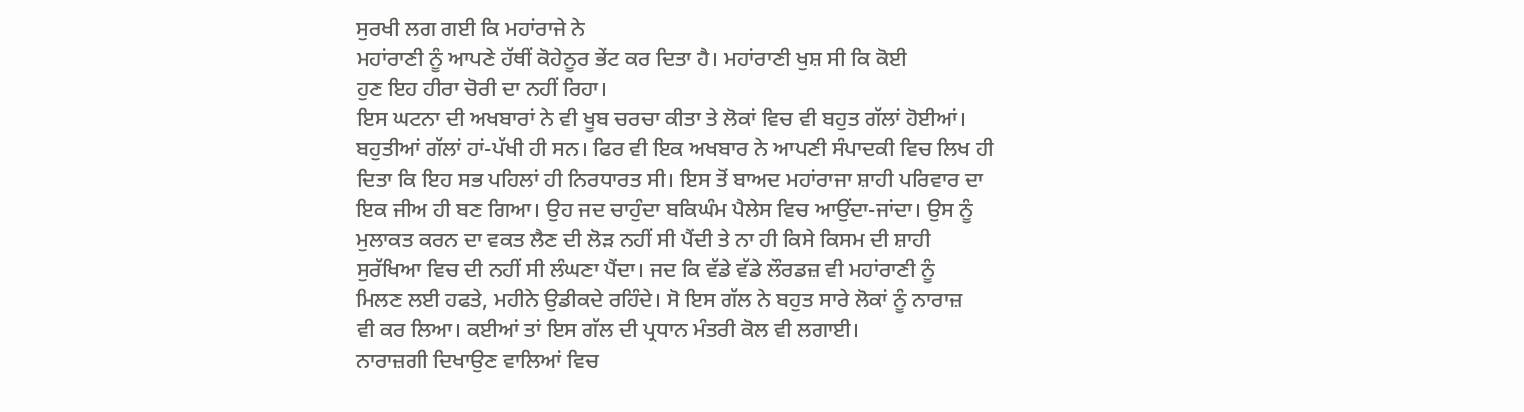ਸੁਰਖੀ ਲਗ ਗਈ ਕਿ ਮਹਾਂਰਾਜੇ ਨੇ
ਮਹਾਂਰਾਣੀ ਨੂੰ ਆਪਣੇ ਹੱਥੀਂ ਕੋਹੇਨੂਰ ਭੇਂਟ ਕਰ ਦਿਤਾ ਹੈ। ਮਹਾਂਰਾਣੀ ਖੁਸ਼ ਸੀ ਕਿ ਕੋਈ
ਹੁਣ ਇਹ ਹੀਰਾ ਚੋਰੀ ਦਾ ਨਹੀਂ ਰਿਹਾ।
ਇਸ ਘਟਨਾ ਦੀ ਅਖਬਾਰਾਂ ਨੇ ਵੀ ਖੂਬ ਚਰਚਾ ਕੀਤਾ ਤੇ ਲੋਕਾਂ ਵਿਚ ਵੀ ਬਹੁਤ ਗੱਲਾਂ ਹੋਈਆਂ।
ਬਹੁਤੀਆਂ ਗੱਲਾਂ ਹਾਂ-ਪੱਖੀ ਹੀ ਸਨ। ਫਿਰ ਵੀ ਇਕ ਅਖਬਾਰ ਨੇ ਆਪਣੀ ਸੰਪਾਦਕੀ ਵਿਚ ਲਿਖ ਹੀ
ਦਿਤਾ ਕਿ ਇਹ ਸਭ ਪਹਿਲਾਂ ਹੀ ਨਿਰਧਾਰਤ ਸੀ। ਇਸ ਤੋਂ ਬਾਅਦ ਮਹਾਂਰਾਜਾ ਸ਼ਾਹੀ ਪਰਿਵਾਰ ਦਾ
ਇਕ ਜੀਅ ਹੀ ਬਣ ਗਿਆ। ਉਹ ਜਦ ਚਾਹੁੰਦਾ ਬਕਿਘੰਮ ਪੈਲੇਸ ਵਿਚ ਆਉਂਦਾ-ਜਾਂਦਾ। ਉਸ ਨੂੰ
ਮੁਲਾਕਤ ਕਰਨ ਦਾ ਵਕਤ ਲੈਣ ਦੀ ਲੋੜ ਨਹੀਂ ਸੀ ਪੈਂਦੀ ਤੇ ਨਾ ਹੀ ਕਿਸੇ ਕਿਸਮ ਦੀ ਸ਼ਾਹੀ
ਸੁਰੱਖਿਆ ਵਿਚ ਦੀ ਨਹੀਂ ਸੀ ਲੰਘਣਾ ਪੈਂਦਾ। ਜਦ ਕਿ ਵੱਡੇ ਵੱਡੇ ਲੌਰਡਜ਼ ਵੀ ਮਹਾਂਰਾਣੀ ਨੂੰ
ਮਿਲਣ ਲਈ ਹਫਤੇ, ਮਹੀਨੇ ਉਡੀਕਦੇ ਰਹਿੰਦੇ। ਸੋ ਇਸ ਗੱਲ ਨੇ ਬਹੁਤ ਸਾਰੇ ਲੋਕਾਂ ਨੂੰ ਨਾਰਾਜ਼
ਵੀ ਕਰ ਲਿਆ। ਕਈਆਂ ਤਾਂ ਇਸ ਗੱਲ ਦੀ ਪ੍ਰਧਾਨ ਮੰਤਰੀ ਕੋਲ ਵੀ ਲਗਾਈ।
ਨਾਰਾਜ਼ਗੀ ਦਿਖਾਉਣ ਵਾਲਿਆਂ ਵਿਚ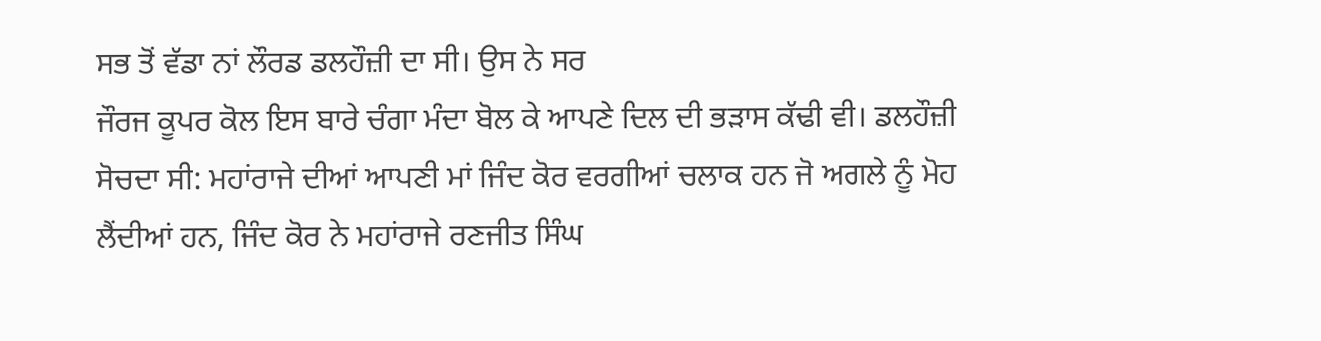ਸਭ ਤੋਂ ਵੱਡਾ ਨਾਂ ਲੌਰਡ ਡਲਹੌਜ਼ੀ ਦਾ ਸੀ। ਉਸ ਨੇ ਸਰ
ਜੌਰਜ ਕੂਪਰ ਕੋਲ ਇਸ ਬਾਰੇ ਚੰਗਾ ਮੰਦਾ ਬੋਲ ਕੇ ਆਪਣੇ ਦਿਲ ਦੀ ਭੜਾਸ ਕੱਢੀ ਵੀ। ਡਲਹੌਜ਼ੀ
ਸੋਚਦਾ ਸੀ: ਮਹਾਂਰਾਜੇ ਦੀਆਂ ਆਪਣੀ ਮਾਂ ਜਿੰਦ ਕੋਰ ਵਰਗੀਆਂ ਚਲਾਕ ਹਨ ਜੋ ਅਗਲੇ ਨੂੰ ਮੋਹ
ਲੈਂਦੀਆਂ ਹਨ, ਜਿੰਦ ਕੋਰ ਨੇ ਮਹਾਂਰਾਜੇ ਰਣਜੀਤ ਸਿੰਘ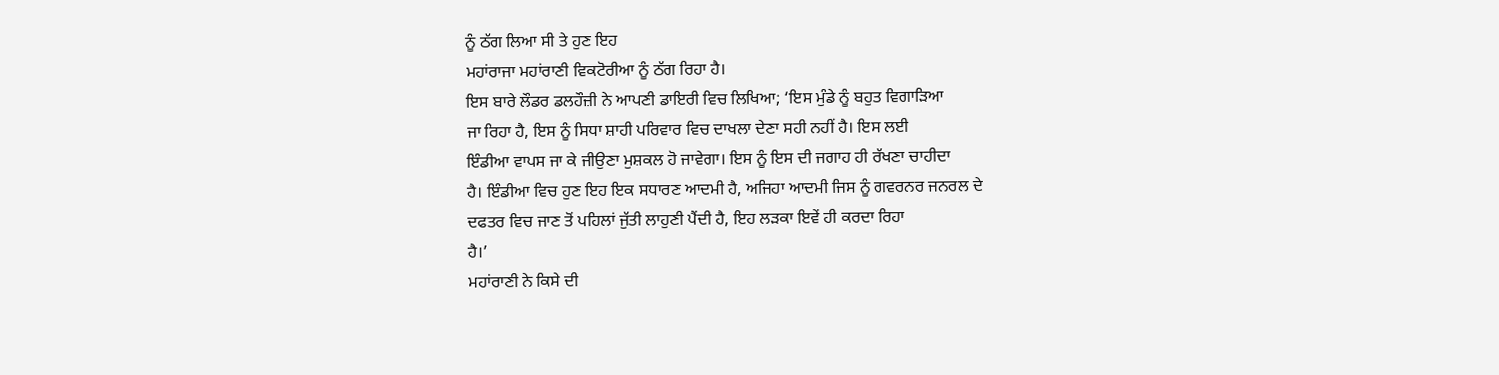ਨੂੰ ਠੱਗ ਲਿਆ ਸੀ ਤੇ ਹੁਣ ਇਹ
ਮਹਾਂਰਾਜਾ ਮਹਾਂਰਾਣੀ ਵਿਕਟੋਰੀਆ ਨੂੰ ਠੱਗ ਰਿਹਾ ਹੈ।
ਇਸ ਬਾਰੇ ਲੌਡਰ ਡਲਹੌਜ਼ੀ ਨੇ ਆਪਣੀ ਡਾਇਰੀ ਵਿਚ ਲਿਖਿਆ; ‘ਇਸ ਮੁੰਡੇ ਨੂੰ ਬਹੁਤ ਵਿਗਾੜਿਆ
ਜਾ ਰਿਹਾ ਹੈ, ਇਸ ਨੂੰ ਸਿਧਾ ਸ਼ਾਹੀ ਪਰਿਵਾਰ ਵਿਚ ਦਾਖਲਾ ਦੇਣਾ ਸਹੀ ਨਹੀਂ ਹੈ। ਇਸ ਲਈ
ਇੰਡੀਆ ਵਾਪਸ ਜਾ ਕੇ ਜੀਉਣਾ ਮੁਸ਼ਕਲ ਹੋ ਜਾਵੇਗਾ। ਇਸ ਨੂੰ ਇਸ ਦੀ ਜਗਾਹ ਹੀ ਰੱਖਣਾ ਚਾਹੀਦਾ
ਹੈ। ਇੰਡੀਆ ਵਿਚ ਹੁਣ ਇਹ ਇਕ ਸਧਾਰਣ ਆਦਮੀ ਹੈ, ਅਜਿਹਾ ਆਦਮੀ ਜਿਸ ਨੂੰ ਗਵਰਨਰ ਜਨਰਲ ਦੇ
ਦਫਤਰ ਵਿਚ ਜਾਣ ਤੋਂ ਪਹਿਲਾਂ ਜੁੱਤੀ ਲਾਹੁਣੀ ਪੈਂਦੀ ਹੈ, ਇਹ ਲੜਕਾ ਇਵੇਂ ਹੀ ਕਰਦਾ ਰਿਹਾ
ਹੈ।’
ਮਹਾਂਰਾਣੀ ਨੇ ਕਿਸੇ ਦੀ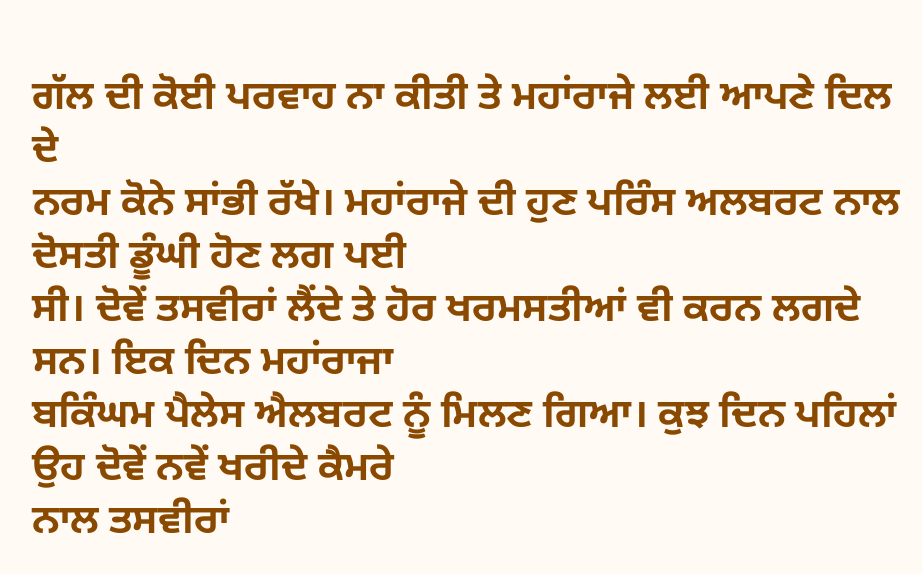ਗੱਲ ਦੀ ਕੋਈ ਪਰਵਾਹ ਨਾ ਕੀਤੀ ਤੇ ਮਹਾਂਰਾਜੇ ਲਈ ਆਪਣੇ ਦਿਲ ਦੇ
ਨਰਮ ਕੋਨੇ ਸਾਂਭੀ ਰੱਖੇ। ਮਹਾਂਰਾਜੇ ਦੀ ਹੁਣ ਪਰਿੰਸ ਅਲਬਰਟ ਨਾਲ ਦੋਸਤੀ ਡੂੰਘੀ ਹੋਣ ਲਗ ਪਈ
ਸੀ। ਦੋਵੇਂ ਤਸਵੀਰਾਂ ਲੈਂਦੇ ਤੇ ਹੋਰ ਖਰਮਸਤੀਆਂ ਵੀ ਕਰਨ ਲਗਦੇ ਸਨ। ਇਕ ਦਿਨ ਮਹਾਂਰਾਜਾ
ਬਕਿੰਘਮ ਪੈਲੇਸ ਐਲਬਰਟ ਨੂੰ ਮਿਲਣ ਗਿਆ। ਕੁਝ ਦਿਨ ਪਹਿਲਾਂ ਉਹ ਦੋਵੇਂ ਨਵੇਂ ਖਰੀਦੇ ਕੈਮਰੇ
ਨਾਲ ਤਸਵੀਰਾਂ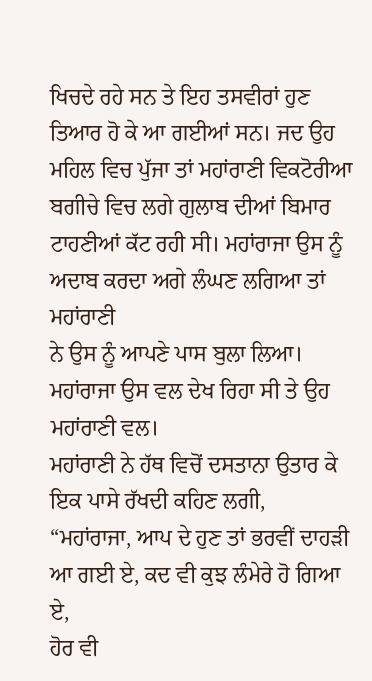ਖਿਚਦੇ ਰਹੇ ਸਨ ਤੇ ਇਹ ਤਸਵੀਰਾਂ ਹੁਣ ਤਿਆਰ ਹੋ ਕੇ ਆ ਗਈਆਂ ਸਨ। ਜਦ ਉਹ
ਮਹਿਲ ਵਿਚ ਪੁੱਜਾ ਤਾਂ ਮਹਾਂਰਾਣੀ ਵਿਕਟੋਰੀਆ ਬਗੀਚੇ ਵਿਚ ਲਗੇ ਗੁਲਾਬ ਦੀਆਂ ਬਿਮਾਰ
ਟਾਹਣੀਆਂ ਕੱਟ ਰਹੀ ਸੀ। ਮਹਾਂਰਾਜਾ ਉਸ ਨੂੰ ਅਦਾਬ ਕਰਦਾ ਅਗੇ ਲੰਘਣ ਲਗਿਆ ਤਾਂ ਮਹਾਂਰਾਣੀ
ਨੇ ਉਸ ਨੂੰ ਆਪਣੇ ਪਾਸ ਬੁਲਾ ਲਿਆ। ਮਹਾਂਰਾਜਾ ਉਸ ਵਲ ਦੇਖ ਰਿਹਾ ਸੀ ਤੇ ਉਹ ਮਹਾਂਰਾਣੀ ਵਲ।
ਮਹਾਂਰਾਣੀ ਨੇ ਹੱਥ ਵਿਚੋਂ ਦਸਤਾਨਾ ਉਤਾਰ ਕੇ ਇਕ ਪਾਸੇ ਰੱਖਦੀ ਕਹਿਣ ਲਗੀ,
“ਮਹਾਂਰਾਜਾ, ਆਪ ਦੇ ਹੁਣ ਤਾਂ ਭਰਵੀਂ ਦਾਹੜੀ ਆ ਗਈ ਏ, ਕਦ ਵੀ ਕੁਝ ਲੰਮੇਰੇ ਹੋ ਗਿਆ ਏ,
ਹੋਰ ਵੀ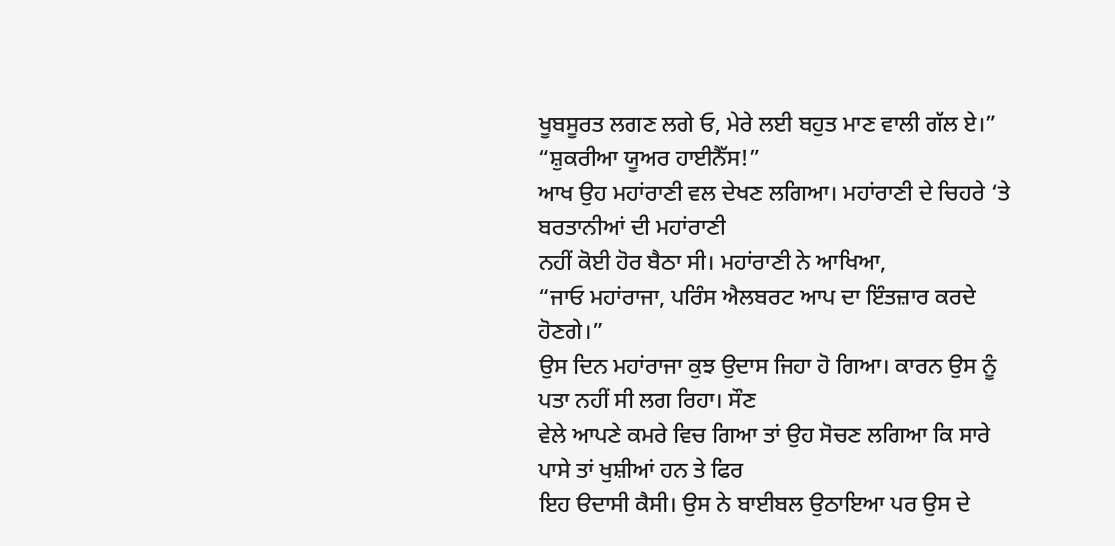ਖੂਬਸੂਰਤ ਲਗਣ ਲਗੇ ਓ, ਮੇਰੇ ਲਈ ਬਹੁਤ ਮਾਣ ਵਾਲੀ ਗੱਲ ਏ।”
“ਸ਼ੁਕਰੀਆ ਯੂਅਰ ਹਾਈਨੈੱਸ!”
ਆਖ ਉਹ ਮਹਾਂਰਾਣੀ ਵਲ ਦੇਖਣ ਲਗਿਆ। ਮਹਾਂਰਾਣੀ ਦੇ ਚਿਹਰੇ ‘ਤੇ ਬਰਤਾਨੀਆਂ ਦੀ ਮਹਾਂਰਾਣੀ
ਨਹੀਂ ਕੋਈ ਹੋਰ ਬੈਠਾ ਸੀ। ਮਹਾਂਰਾਣੀ ਨੇ ਆਖਿਆ,
“ਜਾਓ ਮਹਾਂਰਾਜਾ, ਪਰਿੰਸ ਐਲਬਰਟ ਆਪ ਦਾ ਇੰਤਜ਼ਾਰ ਕਰਦੇ ਹੋਣਗੇ।”
ਉਸ ਦਿਨ ਮਹਾਂਰਾਜਾ ਕੁਝ ਉਦਾਸ ਜਿਹਾ ਹੋ ਗਿਆ। ਕਾਰਨ ਉਸ ਨੂੰ ਪਤਾ ਨਹੀਂ ਸੀ ਲਗ ਰਿਹਾ। ਸੌਣ
ਵੇਲੇ ਆਪਣੇ ਕਮਰੇ ਵਿਚ ਗਿਆ ਤਾਂ ਉਹ ਸੋਚਣ ਲਗਿਆ ਕਿ ਸਾਰੇ ਪਾਸੇ ਤਾਂ ਖੁਸ਼ੀਆਂ ਹਨ ਤੇ ਫਿਰ
ਇਹ ੳਦਾਸੀ ਕੈਸੀ। ਉਸ ਨੇ ਬਾਈਬਲ ਉਠਾਇਆ ਪਰ ਉਸ ਦੇ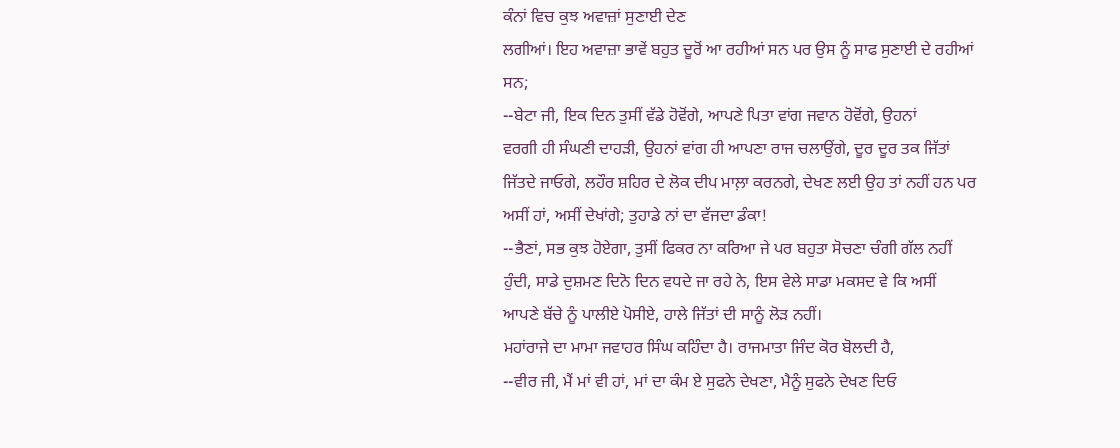ਕੰਨਾਂ ਵਿਚ ਕੁਝ ਅਵਾਜ਼ਾਂ ਸੁਣਾਈ ਦੇਣ
ਲਗੀਆਂ। ਇਹ ਅਵਾਜ਼ਾ ਭਾਵੇਂ ਬਹੁਤ ਦੂਰੋਂ ਆ ਰਹੀਆਂ ਸਨ ਪਰ ਉਸ ਨੂੰ ਸਾਫ ਸੁਣਾਈ ਦੇ ਰਹੀਆਂ
ਸਨ;
--ਬੇਟਾ ਜੀ, ਇਕ ਦਿਨ ਤੁਸੀਂ ਵੱਡੇ ਹੋਵੋਂਗੇ, ਆਪਣੇ ਪਿਤਾ ਵਾਂਗ ਜਵਾਨ ਹੋਵੋਂਗੇ, ਉਹਨਾਂ
ਵਰਗੀ ਹੀ ਸੰਘਣੀ ਦਾਹੜੀ, ਉਹਨਾਂ ਵਾਂਗ ਹੀ ਆਪਣਾ ਰਾਜ ਚਲਾਉਂਗੇ, ਦੂਰ ਦੂਰ ਤਕ ਜਿੱਤਾਂ
ਜਿੱਤਦੇ ਜਾਓਗੇ, ਲਹੌਰ ਸ਼ਹਿਰ ਦੇ ਲੋਕ ਦੀਪ ਮਾਲ਼ਾ ਕਰਨਗੇ, ਦੇਖਣ ਲਈ ਉਹ ਤਾਂ ਨਹੀਂ ਹਨ ਪਰ
ਅਸੀਂ ਹਾਂ, ਅਸੀਂ ਦੇਖਾਂਗੇ; ਤੁਹਾਡੇ ਨਾਂ ਦਾ ਵੱਜਦਾ ਡੰਕਾ!
--ਭੈਣਾਂ, ਸਭ ਕੁਝ ਹੋਏਗਾ, ਤੁਸੀਂ ਫਿਕਰ ਨਾ ਕਰਿਆ ਜੇ ਪਰ ਬਹੁਤਾ ਸੋਚਣਾ ਚੰਗੀ ਗੱਲ ਨਹੀਂ
ਹੁੰਦੀ, ਸਾਡੇ ਦੁਸ਼ਮਣ ਦਿਨੋ ਦਿਨ ਵਧਦੇ ਜਾ ਰਹੇ ਨੇ, ਇਸ ਵੇਲੇ ਸਾਡਾ ਮਕਸਦ ਵੇ ਕਿ ਅਸੀਂ
ਆਪਣੇ ਬੱਚੇ ਨੂੰ ਪਾਲੀਏ ਪੋਸੀਏ, ਹਾਲੇ ਜਿੱਤਾਂ ਦੀ ਸਾਨੂੰ ਲੋੜ ਨਹੀਂ।
ਮਹਾਂਰਾਜੇ ਦਾ ਮਾਮਾ ਜਵਾਹਰ ਸਿੰਘ ਕਹਿੰਦਾ ਹੈ। ਰਾਜਮਾਤਾ ਜਿੰਦ ਕੋਰ ਬੋਲਦੀ ਹੈ,
--ਵੀਰ ਜੀ, ਮੈਂ ਮਾਂ ਵੀ ਹਾਂ, ਮਾਂ ਦਾ ਕੰਮ ਏ ਸੁਫਨੇ ਦੇਖਣਾ, ਮੈਨੂੰ ਸੁਫਨੇ ਦੇਖਣ ਦਿਓ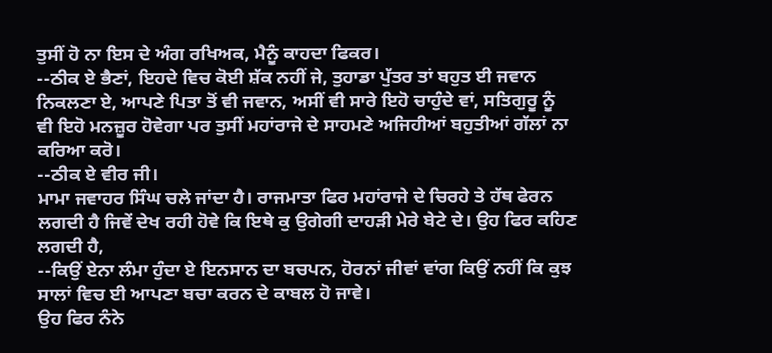ਤੁਸੀਂ ਹੋ ਨਾ ਇਸ ਦੇ ਅੰਗ ਰਖਿਅਕ, ਮੈਨੂੰ ਕਾਹਦਾ ਫਿਕਰ।
--ਠੀਕ ਏ ਭੈਣਾਂ, ਇਹਦੇ ਵਿਚ ਕੋਈ ਸ਼ੱਕ ਨਹੀਂ ਜੇ, ਤੁਹਾਡਾ ਪੁੱਤਰ ਤਾਂ ਬਹੁਤ ਈ ਜਵਾਨ
ਨਿਕਲਣਾ ਏ, ਆਪਣੇ ਪਿਤਾ ਤੋਂ ਵੀ ਜਵਾਨ, ਅਸੀਂ ਵੀ ਸਾਰੇ ਇਹੋ ਚਾਹੁੰਦੇ ਵਾਂ, ਸਤਿਗੁਰੂ ਨੂੰ
ਵੀ ਇਹੋ ਮਨਜ਼ੂਰ ਹੋਵੇਗਾ ਪਰ ਤੁਸੀਂ ਮਹਾਂਰਾਜੇ ਦੇ ਸਾਹਮਣੇ ਅਜਿਹੀਆਂ ਬਹੁਤੀਆਂ ਗੱਲਾਂ ਨਾ
ਕਰਿਆ ਕਰੋ।
--ਠੀਕ ਏ ਵੀਰ ਜੀ।
ਮਾਮਾ ਜਵਾਹਰ ਸਿੰਘ ਚਲੇ ਜਾਂਦਾ ਹੈ। ਰਾਜਮਾਤਾ ਫਿਰ ਮਹਾਂਰਾਜੇ ਦੇ ਚਿਰਹੇ ਤੇ ਹੱਥ ਫੇਰਨ
ਲਗਦੀ ਹੈ ਜਿਵੇਂ ਦੇਖ ਰਹੀ ਹੋਵੇ ਕਿ ਇਥੇ ਕੁ ਉਗੇਗੀ ਦਾਹੜੀ ਮੇਰੇ ਬੇਟੇ ਦੇ। ਉਹ ਫਿਰ ਕਹਿਣ
ਲਗਦੀ ਹੈ,
--ਕਿਉਂ ਏਨਾ ਲੰਮਾ ਹੁੰਦਾ ਏ ਇਨਸਾਨ ਦਾ ਬਚਪਨ, ਹੋਰਨਾਂ ਜੀਵਾਂ ਵਾਂਗ ਕਿਉਂ ਨਹੀਂ ਕਿ ਕੁਝ
ਸਾਲਾਂ ਵਿਚ ਈ ਆਪਣਾ ਬਚਾ ਕਰਨ ਦੇ ਕਾਬਲ ਹੋ ਜਾਵੇ।
ਉਹ ਫਿਰ ਨੰਨੇ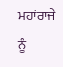ਮਹਾਂਰਾਜੇ ਨੂੰ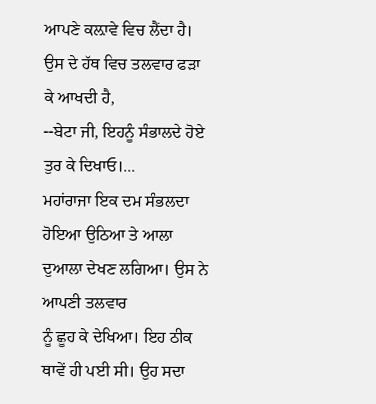ਆਪਣੇ ਕਲ਼ਾਵੇ ਵਿਚ ਲੈਂਦਾ ਹੈ। ਉਸ ਦੇ ਹੱਥ ਵਿਚ ਤਲਵਾਰ ਫੜਾ
ਕੇ ਆਖਦੀ ਹੈ,
--ਬੇਟਾ ਜੀ, ਇਹਨੂੰ ਸੰਭਾਲਦੇ ਹੋਏ ਤੁਰ ਕੇ ਦਿਖਾਓ।...
ਮਹਾਂਰਾਜਾ ਇਕ ਦਮ ਸੰਭਲਦਾ ਹੋਇਆ ਉਠਿਆ ਤੇ ਆਲਾ ਦੁਆਲਾ ਦੇਖਣ ਲਗਿਆ। ਉਸ ਨੇ ਆਪਣੀ ਤਲਵਾਰ
ਨੂੰ ਛੂਹ ਕੇ ਦੇਖਿਆ। ਇਹ ਠੀਕ ਥਾਵੇਂ ਹੀ ਪਈ ਸੀ। ਉਹ ਸਦਾ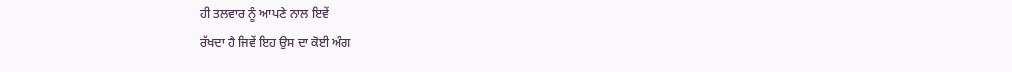ਹੀ ਤਲਵਾਰ ਨੂੰ ਆਪਣੇ ਨਾਲ ਇਵੇਂ
ਰੱਖਦਾ ਹੈ ਜਿਵੇਂ ਇਹ ਉਸ ਦਾ ਕੋਈ ਅੰਗ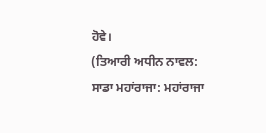ਹੋਵੇ।
(ਤਿਆਰੀ ਅਧੀਨ ਨਾਵਲ: ਸਾਡਾ ਮਹਾਂਰਾਜਾ: ਮਹਾਂਰਾਜਾ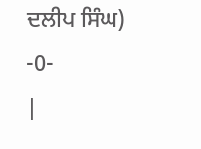ਦਲੀਪ ਸਿੰਘ)
-0-
|